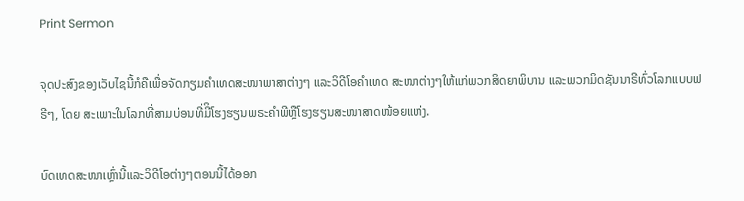Print Sermon

ຈຸດປະສົງຂອງເວັບໄຊນີ້ກໍຄືເພື່ອຈັດກຽມຄໍາເທດສະໜາພາສາຕ່າງໆ ແລະວິດີໂອຄໍາເທດ ສະໜາຕ່າງໆໃຫ້ແກ່ພວກສິດຍາພິບານ ແລະພວກມິດຊັນນາຣີທົ່ວໂລກແບບຟຣີໆ, ໂດຍ ສະເພາະໃນໂລກທີ່ສາມບ່ອນທີ່ມີິໂຮງຮຽນພຣະຄໍາພີຫຼືໂຮງຮຽນສະໜາສາດໜ້ອຍແຫ່ງ.

ບົດເທດສະໜາເຫຼົ່ານີ້ແລະວິດີໂອຕ່າງໆຕອນນີ້ໄດ້ອອກ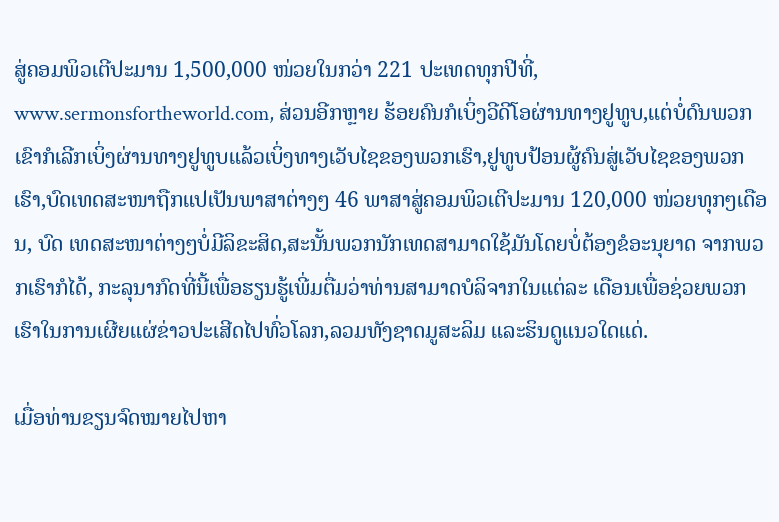ສູ່ຄອມພິວເຕີປະມານ 1,500,000 ໜ່ວຍໃນກວ່າ 221 ປະເທດທຸກປີທີ່, www.sermonsfortheworld.com, ສ່ວນອີກຫຼາຍ ຮ້ອຍຄົນກໍເບິ່ງວີດີໂອຜ່ານທາງຢູທູບ,ແຕ່ບໍ່ດົນພວກເຂົາກໍເລີກເບິ່ງຜ່ານທາງຢູທູບແລ້ວເບິ່ງທາງເວັບໄຊຂອງພວກເຮົາ,ຢູທູບປ້ອນຜູ້ຄົນສູ່ເວັບໄຊຂອງພວກເຮົາ,ບົດເທດສະໜາຖືກແປເປັນພາສາຕ່າງໆ 46 ພາສາສູ່ຄອມພິວເຕີປະມານ 120,000 ໜ່ວຍທຸກໆເດືອນ, ບົດ ເທດສະໜາຕ່າງໆບໍ່ມີລິຂະສິດ,ສະນັ້ນພວກນັກເທດສາມາດໃຊ້ມັນໂດຍບໍ່ຕ້ອງຂໍອະນຸຍາດ ຈາກພວກເຮົາກໍໄດ້, ກະລຸນາກົດທີ່ນີ້ເພື່ອຮຽນຮູ້ເພີ່ມຕື່ມວ່າທ່ານສາມາດບໍລິຈາກໃນແຕ່ລະ ເດືອນເພື່ອຊ່ວຍພວກເຮົາໃນການເຜີຍແຜ່ຂ່າວປະເສີດໄປທົ່ວໂລກ,ລວມທັງຊາດມູສະລິມ ແລະຮິນດູແນວໃດແດ່.

ເມື່ອທ່ານຂຽນຈົດໝາຍໄປຫາ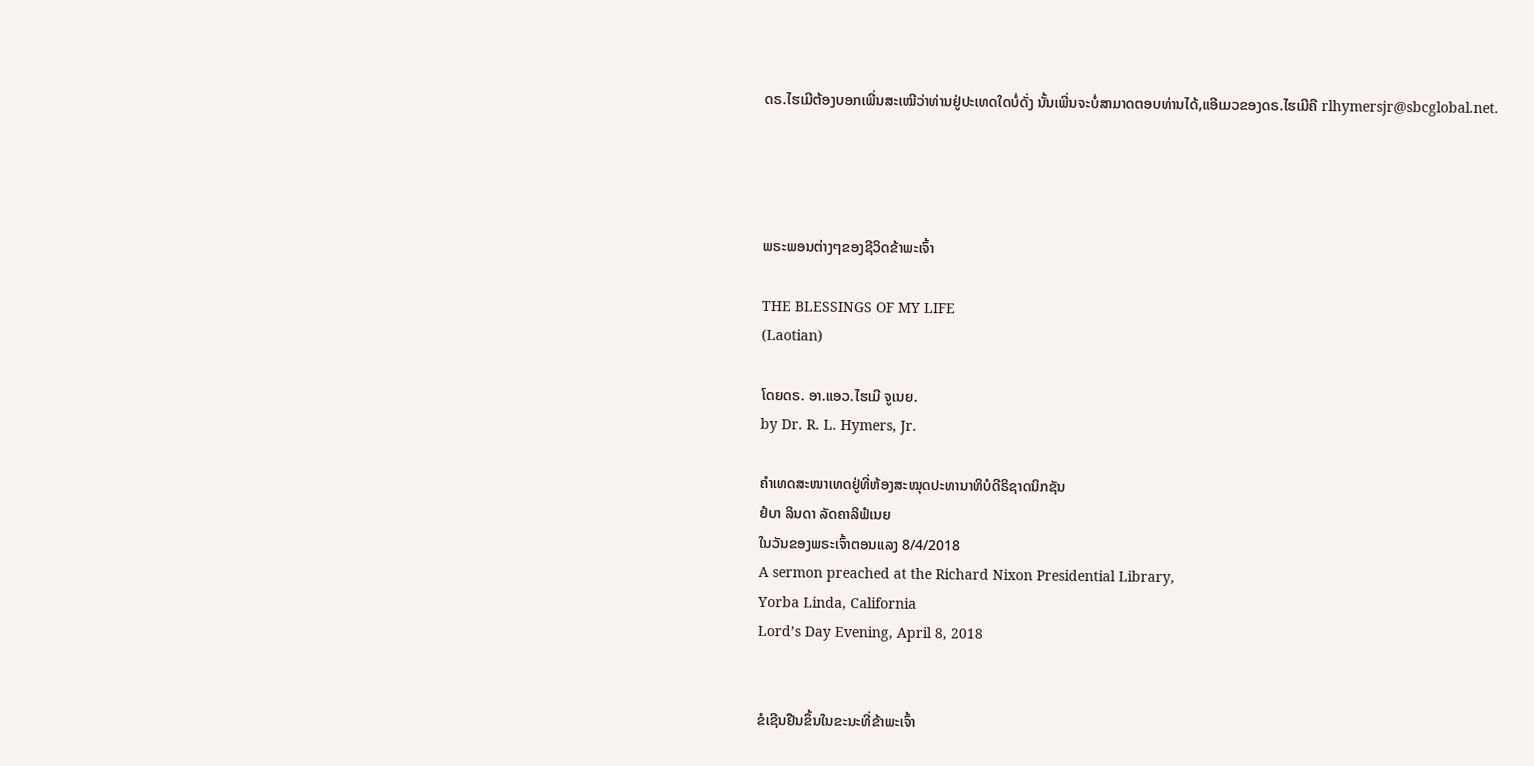ດຣ.ໄຮເມີຕ້ອງບອກເພີ່ນສະເໝີວ່າທ່ານຢູ່ປະເທດໃດບໍ່ດັ່ງ ນັ້ນເພີ່ນຈະບໍ່ສາມາດຕອບທ່ານໄດ້,ແອີເມວຂອງດຣ.ໄຮເມີຄື rlhymersjr@sbcglobal.net.




ພຣະພອນຕ່າງໆຂອງຊີວິດຂ້າພະເຈົ້າ

THE BLESSINGS OF MY LIFE
(Laotian)

ໂດຍດຣ. ອາ.ແອວ.ໄຮເມີ ຈູເນຍ.
by Dr. R. L. Hymers, Jr.

ຄໍາເທດສະໜາເທດຢູ່ທີ່ຫ້ອງສະໝຸດປະທານາທິບໍດີຣິຊາດນິກຊັນ
ຢໍບາ ລິນດາ ລັດຄາລິຟໍເນຍ
ໃນວັນຂອງພຣະເຈົ້າຕອນແລງ 8/4/2018
A sermon preached at the Richard Nixon Presidential Library,
Yorba Linda, California
Lord’s Day Evening, April 8, 2018


ຂໍເຊີນຢືນຂຶ້ນໃນຂະນະທີ່ຂ້າພະເຈົ້າ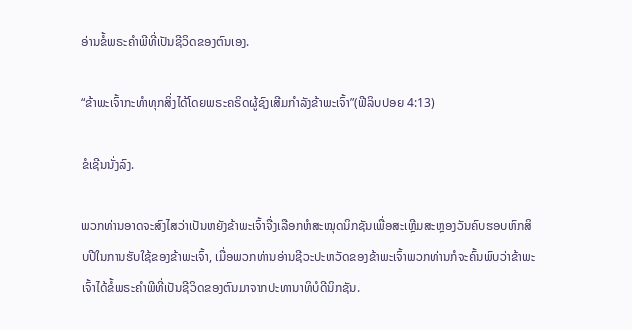ອ່ານຂໍ້ພຣະຄໍາພີທີ່ເປັນຊີວິດຂອງຕົນເອງ.

“ຂ້າພະເຈົ້າກະທໍາທຸກສິ່ງໄດ້ໂດຍພຣະຄຣິດຜູ້ຊົງເສີມກໍາລັງຂ້າພະເຈົ້າ”(ຟີລິບປອຍ 4:13)

ຂໍເຊີນນັ່ງລົງ.

ພວກທ່ານອາດຈະສົງໄສວ່າເປັນຫຍັງຂ້າພະເຈົ້າຈື່ງເລືອກຫໍສະໝຸດນິກຊັນເພື່ອສະເຫຼີມສະຫຼອງວັນຄົບຮອບຫົກສິບປີໃນການຮັບໃຊ້ຂອງຂ້າພະເຈົ້າ, ເມື່ອພວກທ່ານອ່ານຊີວະປະຫວັດຂອງຂ້າພະເຈົ້າພວກທ່ານກໍຈະຄົ້ນພົບວ່າຂ້າພະເຈົ້າໄດ້ຂໍ້ພຣະຄໍາພີທີ່ເປັນຊີວິດຂອງຕົນມາຈາກປະທານາທິບໍດີນິກຊັນ.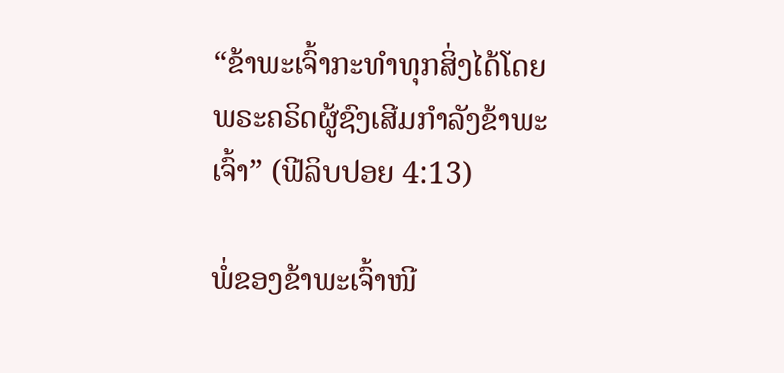“ຂ້າພະເຈົ້າກະທໍາທຸກສິ່ງໄດ້ໂດຍພຣະຄຣິດຜູ້ຊົງເສີມກໍາລັງຂ້າພະເຈົ້າ” (ຟີລິບປອຍ 4:13)

ພໍ່ຂອງຂ້າພະເຈົ້າໜີ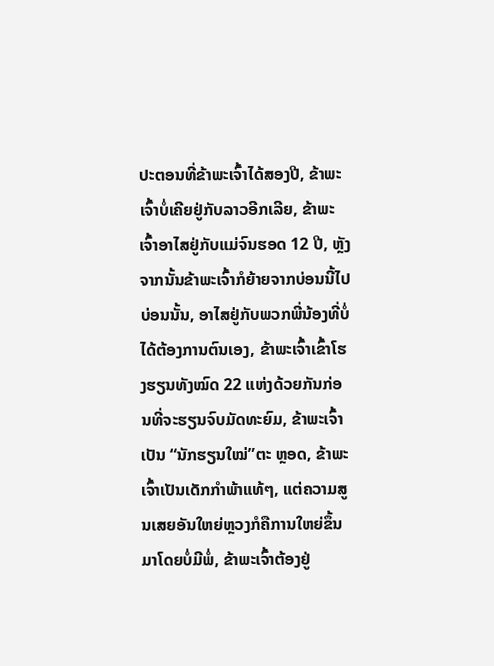ປະຕອນທີ່ຂ້າພະເຈົ້າໄດ້ສອງປີ, ຂ້າພະເຈົ້າບໍ່ເຄີຍຢູ່ກັບລາວອີກເລີຍ, ຂ້າພະເຈົ້າອາໄສຢູ່ກັບແມ່ຈົນຮອດ 12 ປີ, ຫຼັງຈາກນັ້ນຂ້າພະເຈົ້າກໍຍ້າຍຈາກບ່ອນນີ້ໄປບ່ອນນັ້ນ, ອາໄສຢູ່ກັບພວກພີ່ນ້ອງທີ່ບໍ່ໄດ້ຕ້ອງການຕົນເອງ, ຂ້າພະເຈົ້າເຂົ້າໂຮງຮຽນທັງໝົດ 22 ແຫ່ງດ້ວຍກັນກ່ອນທີ່ຈະຮຽນຈົບມັດທະຍົມ, ຂ້າພະເຈົ້າເປັນ “ນັກຮຽນໃໝ່”ຕະ ຫຼອດ, ຂ້າພະເຈົ້າເປັນເດັກກໍາພ້າແທ້ໆ, ແຕ່ຄວາມສູນເສຍອັນໃຫຍ່ຫຼວງກໍຄືການໃຫຍ່ຂຶ້ນມາໂດຍບໍ່ມີພໍ່, ຂ້າພະເຈົ້າຕ້ອງຢູ່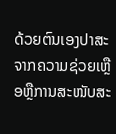ດ້ວຍຕົນເອງປາສະຈາກຄວາມຊ່ວຍເຫຼືອຫຼືການສະໜັບສະ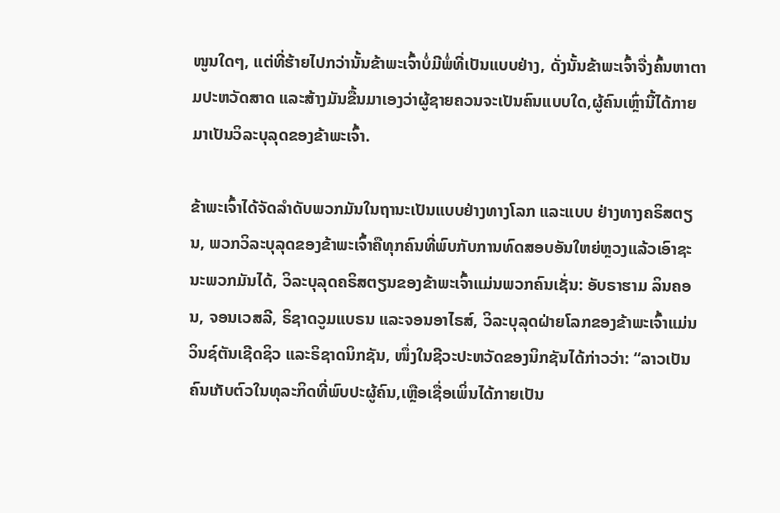ໜູນໃດໆ, ແຕ່ທີ່ຮ້າຍໄປກວ່ານັ້ນຂ້າພະເຈົ້າບໍ່ມີພໍ່ທີ່ເປັນແບບຢ່າງ, ດັ່ງນັ້ນຂ້າພະເຈົ້າຈື່ງຄົ້ນຫາຕາມປະຫວັດສາດ ແລະສ້າງມັນຂື້ນມາເອງວ່າຜູ້ຊາຍຄວນຈະເປັນຄົນແບບໃດ,ຜູ້ຄົນເຫຼົ່ານີ້ໄດ້ກາຍມາເປັນວິລະບຸລຸດຂອງຂ້າພະເຈົ້າ.

ຂ້າພະເຈົ້າໄດ້ຈັດລໍາດັບພວກມັນໃນຖານະເປັນແບບຢ່າງທາງໂລກ ແລະແບບ ຢ່າງທາງຄຣິສຕຽນ, ພວກວິລະບຸລຸດຂອງຂ້າພະເຈົ້າຄືທຸກຄົນທີ່ພົບກັບການທົດສອບອັນໃຫຍ່ຫຼວງແລ້ວເອົາຊະນະພວກມັນໄດ້, ວິລະບຸລຸດຄຣິສຕຽນຂອງຂ້າພະເຈົ້າແມ່ນພວກຄົນເຊັ່ນ: ອັບຣາຮາມ ລິນຄອນ, ຈອນເວສລີ, ຣິຊາດວູມແບຣນ ແລະຈອນອາໄຣສ໌, ວິລະບຸລຸດຝ່າຍໂລກຂອງຂ້າພະເຈົ້າແມ່ນວິນຊ໌ຕັນເຊີດຊິວ ແລະຣິຊາດນິກຊັນ, ໜຶ່ງໃນຊີວະປະຫວັດຂອງນິກຊັນໄດ້ກ່າວວ່າ: “ລາວເປັນຄົນເກັບຕົວໃນທຸລະກິດທີ່ພົບປະຜູ້ຄົນ,ເຫຼືອເຊື່ອເພິ່ນໄດ້ກາຍເປັນ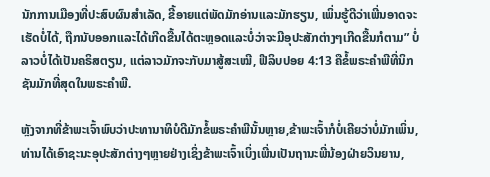ນັກການເມືອງທີ່ປະສົບຜົນສໍາເລັດ, ຂີ້ອາຍແຕ່ພັດມັກອ່ານແລະມັກຮຽນ, ເພິ່ນຮູ້ດີວ່າເພີ່ນອາດຈະເຮັດບໍ່ໄດ້, ຖືກນັບອອກແລະໄດ້ເກີດຂື້ນໄດ້ຕະຫຼອດແລະບໍ່ວ່າຈະມີອຸປະສັກຕ່າງໆເກີດຂື້ນກໍຕາມ” ບໍ່ ລາວບໍ່ໄດ້ເປັນຄຣິສຕຽນ, ແຕ່ລາວມັກຈະກັບມາສູ້ສະເໝີ, ຟີລິບປອຍ 4:13 ຄືຂໍ້ພຣະຄໍາພີທີ່ນິກຊັນມັກທີ່ສຸດໃນພຣະຄໍາພີ.

ຫຼັງຈາກທີ່ຂ້າພະເຈົ້າພົບວ່າປະທານາທິບໍດີມັກຂໍ້ພຣະຄໍາພີນັ້ນຫຼາຍ,ຂ້າພະເຈົ້າກໍບໍ່ເຄີຍວ່າບໍ່ມັກເພິ່ນ, ທ່ານໄດ້ເອົາຊະນະອຸປະສັກຕ່າງໆຫຼາຍຢ່າງເຊິ່ງຂ້າພະເຈົ້າເບິ່ງເພີ່ນເປັນຖານະພີ່ນ້ອງຝ່າຍວິນຍານ,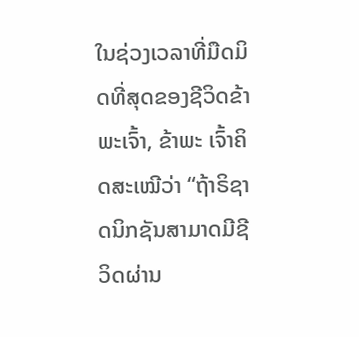ໃນຊ່ວງເວລາທີ່ມືດມິດທີ່ສຸດຂອງຊີວິດຂ້າພະເຈົ້າ, ຂ້າພະ ເຈົ້າຄິດສະເໝີວ່າ “ຖ້າຣິຊາດນິກຊັນສາມາດມີຊີວິດຜ່ານ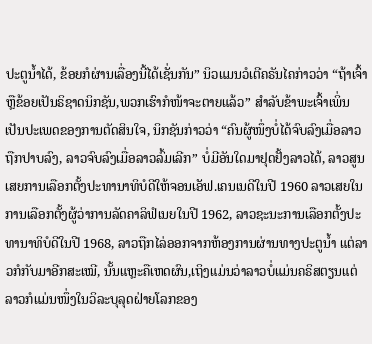ປະຕູນໍ້າໄດ້, ຂ້ອຍກໍຜ່ານເລື່ອງນີ້ໄດ້ເຊັ່ນກັນ” ນິວແມນວໍເຕີຄຣັນໄຄກ່າວວ່າ “ຖ້າເຈົ້າຫຼືຂ້ອຍເປັນຣິຊາດນິກຊັນ,ພວກເຮົາກໍໜ້າຈະຕາຍແລ້ວ” ສໍາລັບຂ້າພະເຈົ້າເພິ່ນເປັນປະເພດຂອງການຕັດສິນໃຈ, ນິກຊັນກ່າວວ່າ “ຄົນຜູ້ໜຶ່ງບໍ່ໄດ້ຈົບລົງເມື່ອລາວຖືກປາບລົງ, ລາວຈົບລົງເມື່ອລາວລົ້ມເລີກ” ບໍ່ມີອັນໃດມາຢຸດຢັ້ງລາວໄດ້, ລາວສູນເສຍການເລືອກຕັ້ງປະທານາທິບໍດີໃຫ້ຈອນເອັຟ.ເຄນເນດີໃນປີ 1960 ລາວເສຍໃນການເລືອກຕັ້ງຜູ້ວ່າການລັດຄາລິຟໍເນຍໃນປີ 1962, ລາວຊະນະການເລືອກຕັ້ງປະທານາທິບໍດີໃນປີ 1968, ລາວຖືກໄລ່ອອກຈາກຫ້ອງການຜ່ານທາງປະຕູນໍ້າ ແຕ່ລາວກໍກັບມາອີກສະເໝີ, ນັ້ນແຫຼະຄືເຫດຜົນ,ເຖິງແມ່ນວ່າລາວບໍ່ແມ່ນຄຣິສຕຽນແຕ່ລາວກໍແມ່ນໜຶ່ງໃນວິລະບຸລຸດຝ່າຍໂລກຂອງ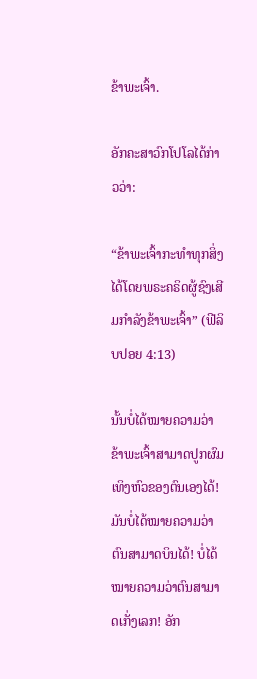ຂ້າພະເຈົ້າ.

ອັກຄະສາວົກໂປໂລໄດ້ກ່າວວ່າ:

“ຂ້າພະເຈົ້າກະທໍາທຸກສິ່ງໄດ້ໂດຍພຣະຄຣິດຜູ້ຊົງເສີມກໍາລັງຂ້າພະເຈົ້າ” (ຟີລິບປອຍ 4:13)

ນັ້ນບໍ່ໄດ້ໝາຍຄວາມວ່າຂ້າພະເຈົ້າສາມາດປູກຜົມເທິງຫົວຂອງຕົນເອງໄດ້! ມັນບໍ່ໄດ້ໝາຍຄວາມວ່າຕົນສາມາດບິນໄດ້! ບໍ່ໄດ້ໝາຍຄວາມວ່າຕົນສາມາດເກັ່ງເລກ! ອັກ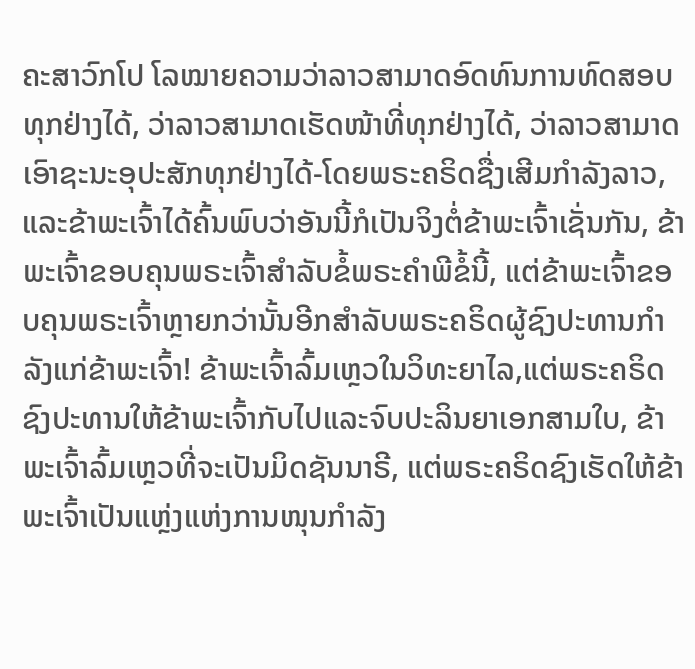ຄະສາວົກໂປ ໂລໝາຍຄວາມວ່າລາວສາມາດອົດທົນການທົດສອບທຸກຢ່າງໄດ້, ວ່າລາວສາມາດເຮັດໜ້າທີ່ທຸກຢ່າງໄດ້, ວ່າລາວສາມາດເອົາຊະນະອຸປະສັກທຸກຢ່າງໄດ້-ໂດຍພຣະຄຣິດຊື່ງເສີມກໍາລັງລາວ, ແລະຂ້າພະເຈົ້າໄດ້ຄົ້ນພົບວ່າອັນນີ້ກໍເປັນຈິງຕໍ່ຂ້າພະເຈົ້າເຊັ່ນກັນ, ຂ້າພະເຈົ້າຂອບຄຸນພຣະເຈົ້າສໍາລັບຂໍ້ພຣະຄໍາພີຂໍ້ນີ້, ແຕ່ຂ້າພະເຈົ້າຂອບຄຸນພຣະເຈົ້າຫຼາຍກວ່ານັ້ນອີກສໍາລັບພຣະຄຣິດຜູ້ຊົງປະທານກໍາລັງແກ່ຂ້າພະເຈົ້າ! ຂ້າພະເຈົ້າລົ້ມເຫຼວໃນວິທະຍາໄລ,ແຕ່ພຣະຄຣິດຊົງປະທານໃຫ້ຂ້າພະເຈົ້າກັບໄປແລະຈົບປະລິນຍາເອກສາມໃບ, ຂ້າພະເຈົ້າລົ້ມເຫຼວທີ່ຈະເປັນມິດຊັນນາຣີ, ແຕ່ພຣະຄຣິດຊົງເຮັດໃຫ້ຂ້າພະເຈົ້າເປັນແຫຼ່ງແຫ່ງການໜຸນກໍາລັງ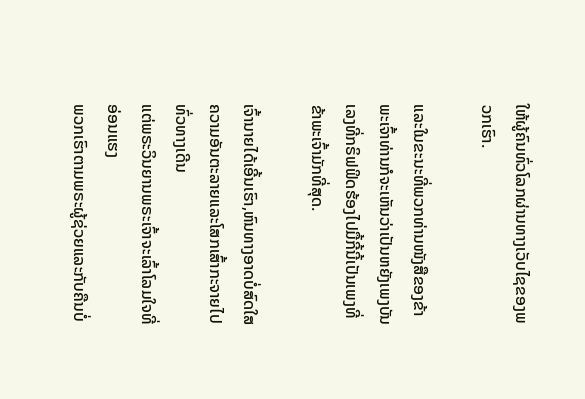ໃຫ້ຜູ້ຄົນທົ່ວໂລກຜ່ານທາງເວັບໄຊຂອງພວກເຮົາ.

ແລະໃນຂະນະທີ່ພວກທ່ານໜັງສືຂອງຂ້າພະເຈົ້າທ່ານກໍຈະເຫັນວ່າເປັນຫຍັງເພງບັນເລງທີ່ກຣິຟຟິດຮ້ອງໄປມື້ກີ້ນີ້ເປັນເພງທີ່ຂ້າພະເຈົ້າມັກທີ່ສຸດ.

ເຈົ້ານາຍໄດ້ເອີ້ນເຮົາ,ຫົນທາງອາດບໍ່ສົດໃສ
ຄວາມອັນຕະລາຍແລະໂສກເສົ້າກະຈາຍໄປທົ່ວທາງເດີນ
ແຕ່ພຣະວິນຍານພຣະເຈົ້າຈະເລົ້າໂລມໃຈທີ່ອ່ອນແຮງ
ພວກເຮົາຕາມພຣະຜູ້ຊ່ວຍແລະກັບຄືນບໍ່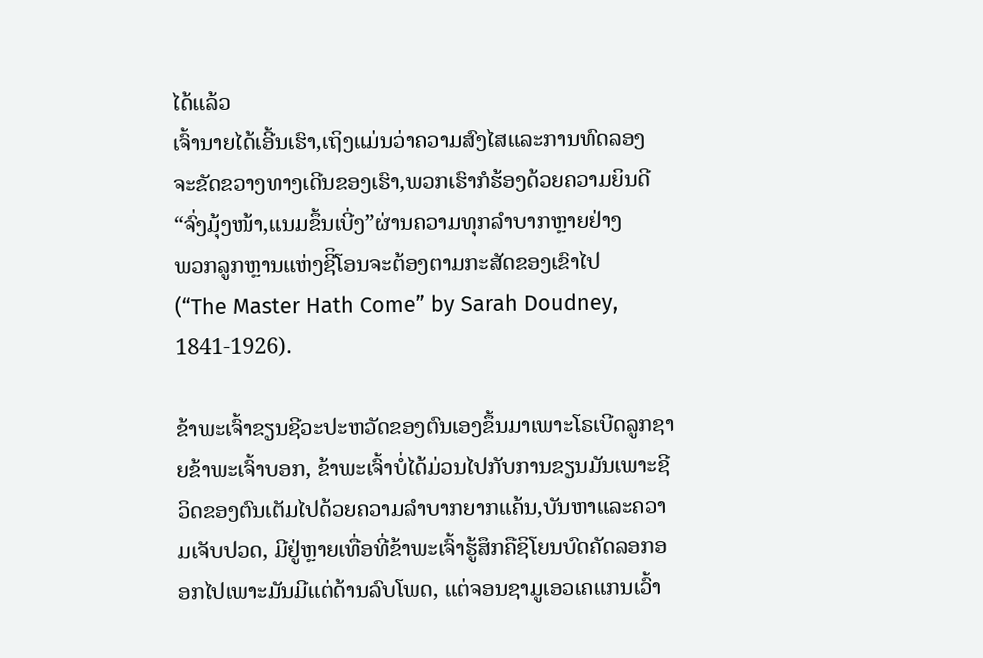ໄດ້ແລ້ວ
ເຈົ້ານາຍໄດ້ເອີ້ນເຮົາ,ເຖິງແມ່ນວ່າຄວາມສົງໄສແລະການທົດລອງ
ຈະຂັດຂວາງທາງເດີນຂອງເຮົາ,ພວກເຮົາກໍຮ້ອງດ້ວຍຄວາມຍິນດີ
“ຈົ່ງມຸ້ງໜ້າ,ແນມຂຶ້ນເບີ່ງ”ຜ່ານຄວາມທຸກລໍາບາກຫຼາຍຢ່າງ
ພວກລູກຫຼານແຫ່ງຊີິໂອນຈະຕ້ອງຕາມກະສັດຂອງເຂົາໄປ
(“The Master Hath Come” by Sarah Doudney, 1841-1926).

ຂ້າພະເຈົ້າຂຽນຊີວະປະຫວັດຂອງຕົນເອງຂຶ້ນມາເພາະໂຣເບີດລູກຊາຍຂ້າພະເຈົ້າບອກ, ຂ້າພະເຈົ້າບໍ່ໄດ້ມ່ວນໄປກັບການຂຽນມັນເພາະຊີວິດຂອງຕົນເຕັມໄປດ້ວຍຄວາມລໍາບາກຍາກແຄ້ນ,ບັນຫາແລະຄວາມເຈັບປວດ, ມີຢູ່ຫຼາຍເທື່ອທີ່ຂ້າພະເຈົ້າຮູ້ສຶກຄືຊິໂຍນບົດຄັດລອກອອກໄປເພາະມັນມີແຕ່ດ້ານລົບໂພດ, ແຕ່ຈອນຊາມູເອວເຄແກນເວົ້າ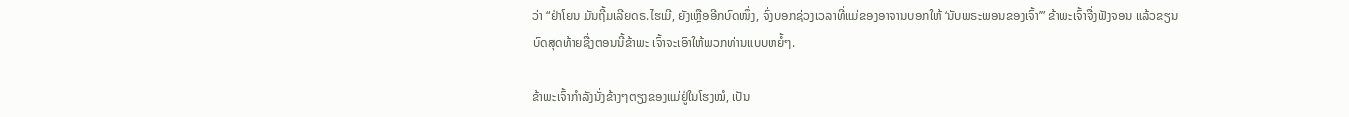ວ່າ “ຢ່າໂຍນ ມັນຖີ້ມເລີຍດຣ.ໄຮເມີ, ຍັງເຫຼືອອີກບົດໜຶ່ງ, ຈົ່ງບອກຊ່ວງເວລາທີ່ແມ່ຂອງອາຈານບອກໃຫ້ ‘ນັບພຣະພອນຂອງເຈົ້າ’” ຂ້າພະເຈົ້າຈື່ງຟັງຈອນ ແລ້ວຂຽນບົດສຸດທ້າຍຊື່ງຕອນນີ້ຂ້າພະ ເຈົ້າຈະເອົາໃຫ້ພວກທ່ານແບບຫຍໍ້ໆ.

ຂ້າພະເຈົ້າກໍາລັງນັ່ງຂ້າງໆຕຽງຂອງແມ່ຢູ່ໃນໂຮງໝໍ, ເປັນ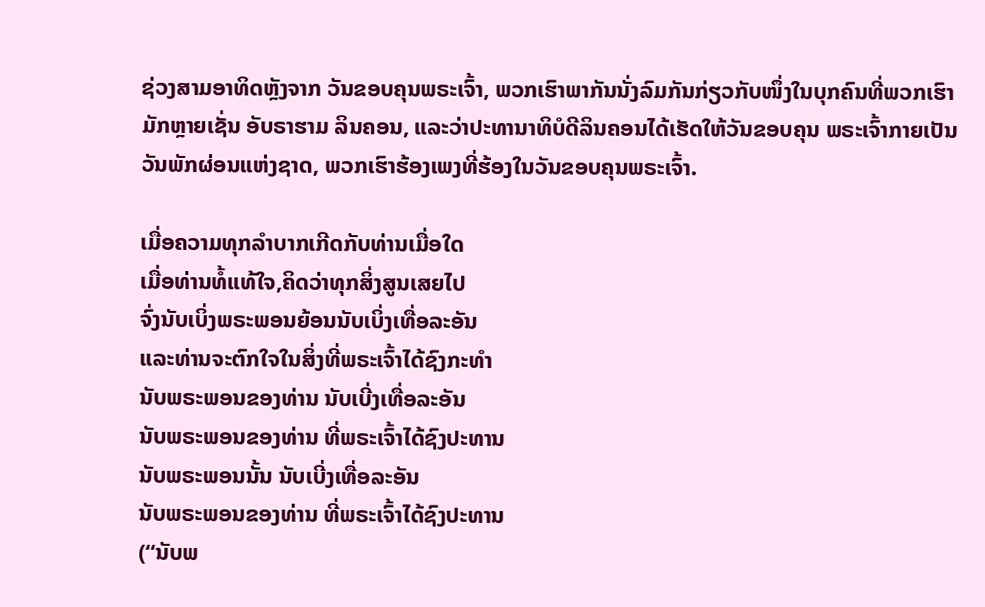ຊ່ວງສາມອາທິດຫຼັງຈາກ ວັນຂອບຄຸນພຣະເຈົ້າ, ພວກເຮົາພາກັນນັ່ງລົມກັນກ່ຽວກັບໜຶ່ງໃນບຸກຄົນທີ່ພວກເຮົາມັກຫຼາຍເຊັ່ນ ອັບຣາຮາມ ລິນຄອນ, ແລະວ່າປະທານາທິບໍດີລິນຄອນໄດ້ເຮັດໃຫ້ວັນຂອບຄຸນ ພຣະເຈົ້າກາຍເປັນວັນພັກຜ່ອນແຫ່ງຊາດ, ພວກເຮົາຮ້ອງເພງທີ່ຮ້ອງໃນວັນຂອບຄຸນພຣະເຈົ້າ.

ເມື່ອຄວາມທຸກລໍາບາກເກີດກັບທ່ານເມື່ອໃດ
ເມື່ອທ່ານທໍ້ແທ້ໃຈ,ຄິດວ່າທຸກສິ່ງສູນເສຍໄປ
ຈົ່ງນັບເບິ່ງພຣະພອນຍ້ອນນັບເບິ່ງເທື່ອລະອັນ
ແລະທ່ານຈະຕົກໃຈໃນສິ່ງທີ່ພຣະເຈົ້າໄດ້ຊົງກະທໍາ
ນັບພຣະພອນຂອງທ່ານ ນັບເບີ່ງເທື່ອລະອັນ
ນັບພຣະພອນຂອງທ່ານ ທີ່ພຣະເຈົ້າໄດ້ຊົງປະທານ
ນັບພຣະພອນນັ້ນ ນັບເບີ່ງເທື່ອລະອັນ
ນັບພຣະພອນຂອງທ່ານ ທີ່ພຣະເຈົ້າໄດ້ຊົງປະທານ
(“ນັບພ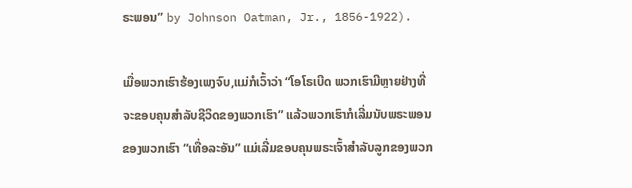ຣະພອນ” by Johnson Oatman, Jr., 1856-1922).

ເມື່ອພວກເຮົາຮ້ອງເພງຈົບ,ແມ່ກໍເວົ້າວ່າ “ໂອໂຣເບີດ ພວກເຮົາມີຫຼາຍຢ່າງທີ່ຈະຂອບຄຸນສໍາລັບຊີວິດຂອງພວກເຮົາ” ແລ້ວພວກເຮົາກໍເລີ່ມນັບພຣະພອນຂອງພວກເຮົາ “ເທື່ອລະອັນ” ແມ່ເລີ່ມຂອບຄຸນພຣະເຈົ້າສໍາລັບລູກຂອງພວກ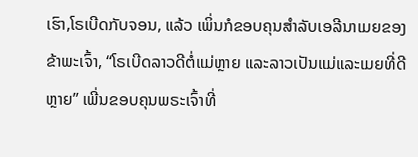ເຮົາ,ໂຣເບີດກັບຈອນ, ແລ້ວ ເພິ່ນກໍຂອບຄຸນສໍາລັບເອລີນາເມຍຂອງຂ້າພະເຈົ້າ, “ໂຣເບີດລາວດີຕໍ່ແມ່ຫຼາຍ ແລະລາວເປັນແມ່ແລະເມຍທີ່ດີຫຼາຍ” ເພີ່ນຂອບຄຸນພຣະເຈົ້າທີ່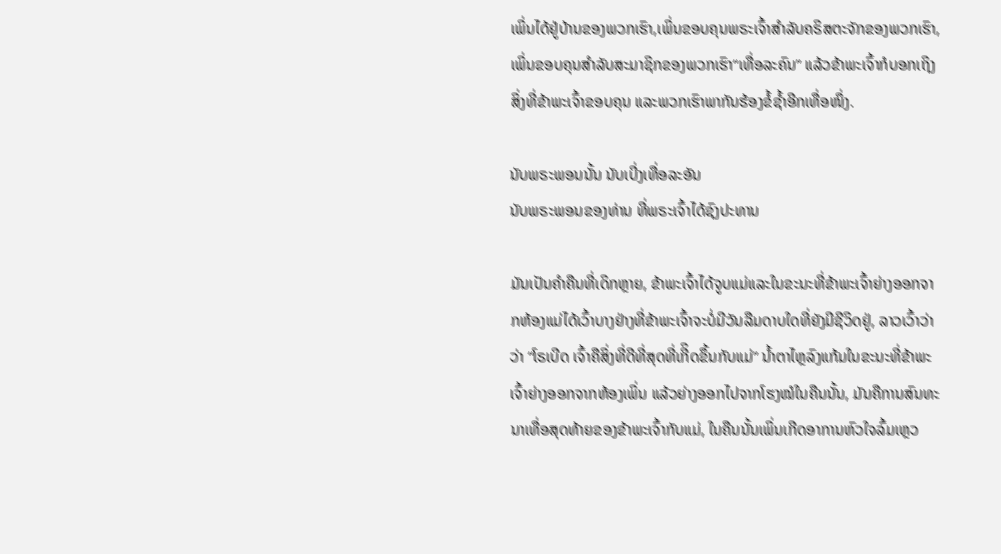ເພິ່ນໄດ້ຢູ່ບ້ານຂອງພວກເຮົາ,ເພິ່ນຂອບຄຸນພຣະເຈົ້າສໍາລັບຄຣິສຕະຈັກຂອງພວກເຮົາ, ເພິ່ນຂອບຄຸນສໍາລັບສະມາຊິກຂອງພວກເຮົາ“ເທື່ອລະຄົນ” ແລ້ວຂ້າພະເຈົ້າກໍບອກເຖິງສິ່ງທີ່ຂ້າພະເຈົ້າຂອບຄຸນ ແລະພວກເຮົາພາກັນຮ້ອງຂໍ້ຊໍ້າອີກເທື່ອໜຶ່ງ.

ນັບພຣະພອນນັ້ນ ນັບເບີ່ງເທື່ອລະອັນ
ນັບພຣະພອນຂອງທ່ານ ທີ່ພຣະເຈົ້າໄດ້ຊົງປະທານ

ມັນເປັນຄໍາຄືນທີ່ເດິກຫຼາຍ, ຂ້າພະເຈົ້າໄດ້ຈູບແມ່ແລະໃນຂະນະທີ່ຂ້າພະເຈົ້າຍ່າງອອກຈາກຫ້ອງແມ່ໄດ້ເວົ້າບາງຢ່າງທີ່ຂ້າພະເຈົ້າຈະບໍ່ມີວັນລືມດາບໃດທີ່ຍັງມີຊີວິດຢູ່, ລາວເວົ້າວ່າວ່າ “ໂຣເບີດ ເຈົ້າຄືສິ່ງທີ່ດີທີ່ສຸດທີ່ເກີິດຂຶ້ນກັບແມ່” ນໍ້າຕາໄຫຼລົງແກ້ມໃນຂະນະທີ່ຂ້າພະເຈົ້າຍ່າງອອກຈາກຫ້ອງເພິ່ນ ແລ້ວຍ່າງອອກໄປຈາກໂຮງໝໍໃນຄືນນັ້ນ, ມັນຄືການສົນທະນາເທື່ອສຸດທ້າຍຂອງຂ້າພະເຈົ້າກັບແມ່, ໃນຄືນນັ້ນເພິ່ນເກີດອາການຫົວໃຈລົ້ມເຫຼວ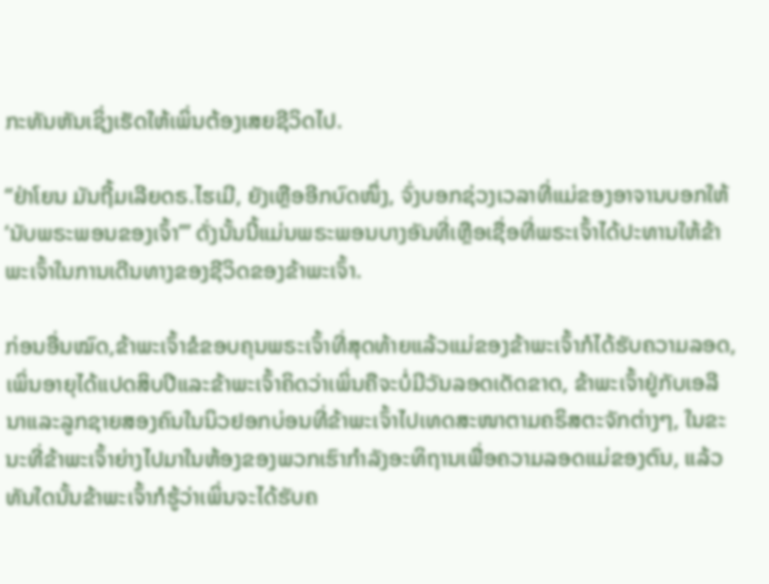ກະທັນຫັນເຊິ່ງເຮັດໃຫ້ເພິ່ນຕ້ອງເສຍຊີວິດໄປ.

“ຢ່າໂຍນ ມັນຖີ້ມເລີຍດຣ.ໄຮເມີ, ຍັງເຫຼືອອີກບົດໜຶ່ງ, ຈົ່ງບອກຊ່ວງເວລາທີ່ແມ່ຂອງອາຈານບອກໃຫ້ ‘ນັບພຣະພອນຂອງເຈົ້າ’” ດັ່ງນັ້ນນີ້ແມ່ນພຣະພອນບາງອັນທີ່ເຫຼືອເຊື່ອທີ່ພຣະເຈົ້າໄດ້ປະທານໃຫ້ຂ້າພະເຈົ້າໃນການເດີນທາງຂອງຊີວິດຂອງຂ້າພະເຈົ້າ.

ກ່ອນອື່ນໝົດ,ຂ້າພະເຈົ້າຂໍຂອບຄຸນພຣະເຈົ້າທີ່ສຸດທ້າຍແລ້ວແມ່ຂອງຂ້າພະເຈົ້າກໍໄດ້ຮັບຄວາມລອດ, ເພິ່ນອາຍຸໄດ້ແປດສິບປີແລະຂ້າພະເຈົ້າຄິດວ່າເພິ່ນຄືຈະບໍ່ມີວັນລອດເດັດຂາດ, ຂ້າພະເຈົ້າຢູ່ກັບເອລີນາແລະລູກຊາຍສອງຄົນໃນນິວຢອກບ່ອນທີ່ຂ້າພະເຈົ້າໄປເທດສະໜາຕາມຄຣິສຕະຈັກຕ່າງໆ, ໃນຂະນະທີ່ຂ້າພະເຈົ້າຍ່າງໄປມາໃນຫ້ອງຂອງພວກເຮົາກໍາລັງອະທິຖານເພື່ອຄວາມລອດແມ່ຂອງຕົນ, ແລ້ວທັນໃດນັ້ນຂ້າພະເຈົ້າກໍຮູ້ວ່າເພິ່ນຈະໄດ້ຮັບຄ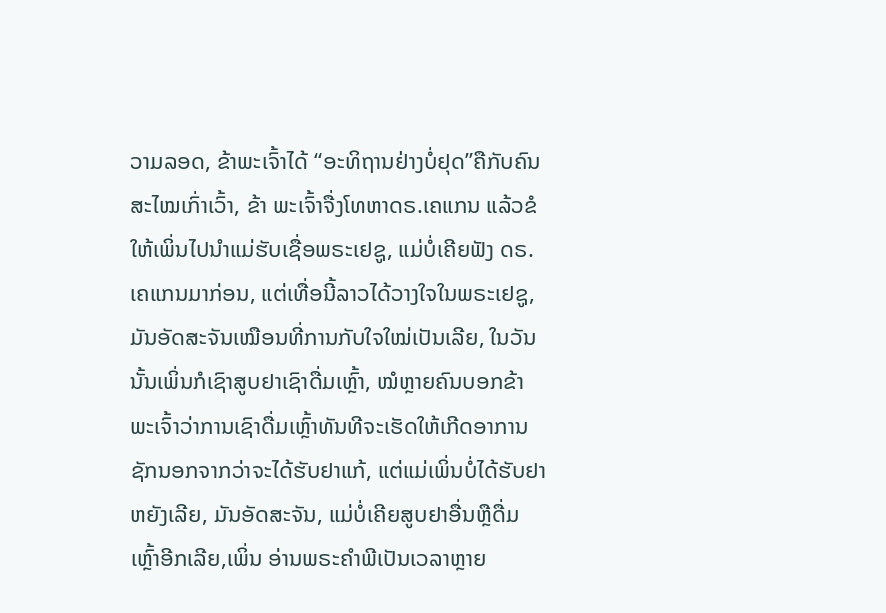ວາມລອດ, ຂ້າພະເຈົ້າໄດ້ “ອະທິຖານຢ່າງບໍ່ຢຸດ”ຄືກັບຄົນສະໄໝເກົ່າເວົ້າ, ຂ້າ ພະເຈົ້າຈື່ງໂທຫາດຣ.ເຄແກນ ແລ້ວຂໍໃຫ້ເພິ່ນໄປນໍາແມ່ຮັບເຊື່ອພຣະເຢຊູ, ແມ່ບໍ່ເຄີຍຟັງ ດຣ.ເຄແກນມາກ່ອນ, ແຕ່ເທື່ອນີ້ລາວໄດ້ວາງໃຈໃນພຣະເຢຊູ, ມັນອັດສະຈັນເໝືອນທີ່ການກັບໃຈໃໝ່ເປັນເລີຍ, ໃນວັນນັ້ນເພິ່ນກໍເຊົາສູບຢາເຊົາດື່ມເຫຼົ້າ, ໝໍຫຼາຍຄົນບອກຂ້າພະເຈົ້າວ່າການເຊົາດື່ມເຫຼົ້າທັນທີຈະເຮັດໃຫ້ເກີດອາການຊັກນອກຈາກວ່າຈະໄດ້ຮັບຢາແກ້, ແຕ່ແມ່ເພິ່ນບໍ່ໄດ້ຮັບຢາຫຍັງເລີຍ, ມັນອັດສະຈັນ, ແມ່ບໍ່ເຄີຍສູບຢາອື່ນຫຼືດື່ມເຫຼົ້າອີກເລີຍ,ເພິ່ນ ອ່ານພຣະຄໍາພີເປັນເວລາຫຼາຍ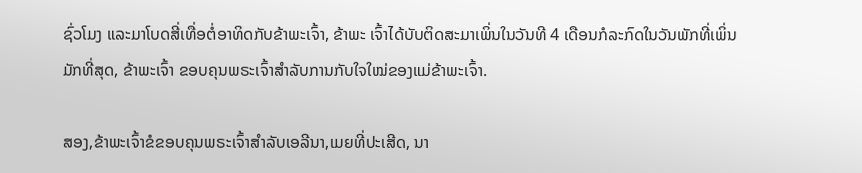ຊົ່ວໂມງ ແລະມາໂບດສີ່ເທື່ອຕໍ່ອາທິດກັບຂ້າພະເຈົ້າ, ຂ້າພະ ເຈົ້າໄດ້ບັບຕິດສະມາເພິ່ນໃນວັນທີ 4 ເດືອນກໍລະກົດໃນວັນພັກທີ່ເພິ່ນມັກທີ່ສຸດ, ຂ້າພະເຈົ້າ ຂອບຄຸນພຣະເຈົ້າສໍາລັບການກັບໃຈໃໝ່ຂອງແມ່ຂ້າພະເຈົ້າ.

ສອງ,ຂ້າພະເຈົ້າຂໍຂອບຄຸນພຣະເຈົ້າສໍາລັບເອລີນາ,ເມຍທີ່ປະເສີດ, ນາ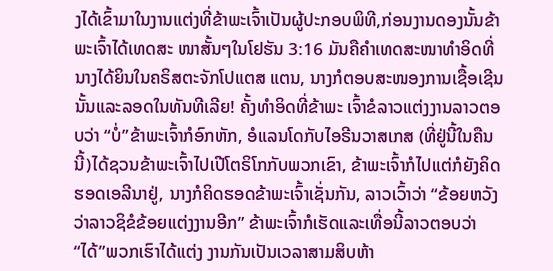ງໄດ້ເຂົ້າມາໃນງານແຕ່ງທີ່ຂ້າພະເຈົ້າເປັນຜູ້ປະກອບພິທີ,ກ່ອນງານດອງນັ້ນຂ້າພະເຈົ້າໄດ້ເທດສະ ໜາສັ້ນໆໃນໂຢຮັນ 3:16 ມັນຄືຄໍາເທດສະໜາທໍາອິດທີ່ນາງໄດ້ຍິນໃນຄຣິສຕະຈັກໂປແຕສ ແຕນ, ນາງກໍຕອບສະໜອງການເຊື້ອເຊີນນັ້ນແລະລອດໃນທັນທີເລີຍ! ຄັ້ງທໍາອິດທີ່ຂ້າພະ ເຈົ້າຂໍລາວແຕ່ງງານລາວຕອບວ່າ “ບໍ່”ຂ້າພະເຈົ້າກໍອົກຫັກ, ອໍແລນໂດກັບໄອຣີນວາສເກສ (ທີ່ຢູ່ນີ້ໃນຄືນນີ້)ໄດ້ຊວນຂ້າພະເຈົ້າໄປເປີໂຕຣິໂກກັບພວກເຂົາ, ຂ້າພະເຈົ້າກໍໄປແຕ່ກໍຍັງຄິດຮອດເອລີນາຢູ່, ນາງກໍຄິດຮອດຂ້າພະເຈົ້າເຊັ່ນກັນ, ລາວເວົ້າວ່າ “ຂ້ອຍຫວັງວ່າລາວຊິຂໍຂ້ອຍແຕ່ງງານອີກ” ຂ້າພະເຈົ້າກໍເຮັດແລະເທື່ອນີ້ລາວຕອບວ່າ “ໄດ້”ພວກເຮົາໄດ້ແຕ່ງ ງານກັນເປັນເວລາສາມສິບຫ້າ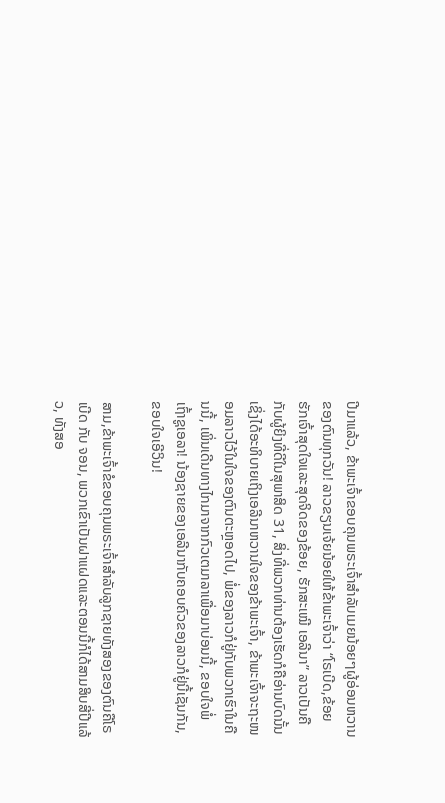ປີມາແລ້ວ, ຂ້າພະເຈົ້າຂອບຄຸນພຣະເຈົ້າສໍາລັບເມຍນ້ອຍໆຜູ້ອ່ອນຫວານຂອງຕົນທຸກວັນ! ລາວຂຽນເຈ້ຍນ້ອຍໃຫ້ຂ້າພະເຈົ້າວ່າ “ໂຣເບີດ,ຂ້ອຍຮັກເຈົ້າສຸດໃຈແລະສຸດຈິດຂອງຂ້ອຍ, ຮັກສະເໝີ ເອລີນາ” ລາວເປັນຄືກັບຜູ້ຍິງທີ່ດີໃນສຸພາສິດ 31, ສິ່ງທີ່ພວກທ່ານຕ້ອງເຮັດກໍຄືອ່ານບົດນັ້ນເຊິ່ງໄດ້ອະທິບາຍເຖິງເອລີນາຫວານໃຈຂອງຂ້າພະເຈົ້າ, ຂ້າພະເຈົ້າຈະຖະໜອມລາວໄວ້ໃນໃຈຂອງຕົນຕະຫຼອດໄປ, ພໍ່ຂອງລາວກໍຢູ່ກັບພວກເຮົາໃນຄືນນີ້, ເພິ່ນເດີນທາງໄກມາຈາກກົວເຕມາລາເພື່ອມາບ່ອນນີ້, ຂອບໃຈພໍ່ ເຖົ້າຊູເອລາ! ນ້ອງຊາຍຂອງເອລີນາກັບຄອບຄົວຂອງລາວກໍຢູ່ນີ້ເຊັນກັນ,ຂອບໃຈເອີວິນ!

ສາມ,ຂ້າພະເຈົ້າຂໍຂອບຄຸນພຣະເຈົ້າສໍາລັບລູກຊາຍທັງສອງຂອງຕົນຄືໂຣເບີດ ກັບ ຈອນ, ພວກເຂົາເປັນຝາແຝດແລະຕອນນີ້ກໍໄດ້ສາມສິບສີ່ປີແລ້ວ, ທັງສອ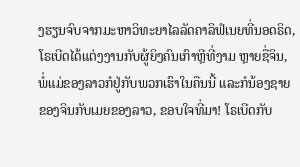ງຮຽນຈົບຈາກມະຫາວິທະຍາໄລລັດຄາລິຟໍເນຍທີ່ນອດຣິດ, ໂຣເບີດໄດ້ແຕ່ງງານກັບຜູ້ຍິງຄົນເກົາຫຼີທີ່ງາມ ຫຼາຍຊື່ຈິນ, ພໍ່ແມ່ຂອງລາວກໍຢູ່ກັບພວກເຮົາໃນຄືນນີ້ ແລະກໍນ້ອງຊາຍຂອງຈິນກັບເມຍຂອງລາວ, ຂອບໃຈທີ່ມາ! ໂຣເບີດກັບ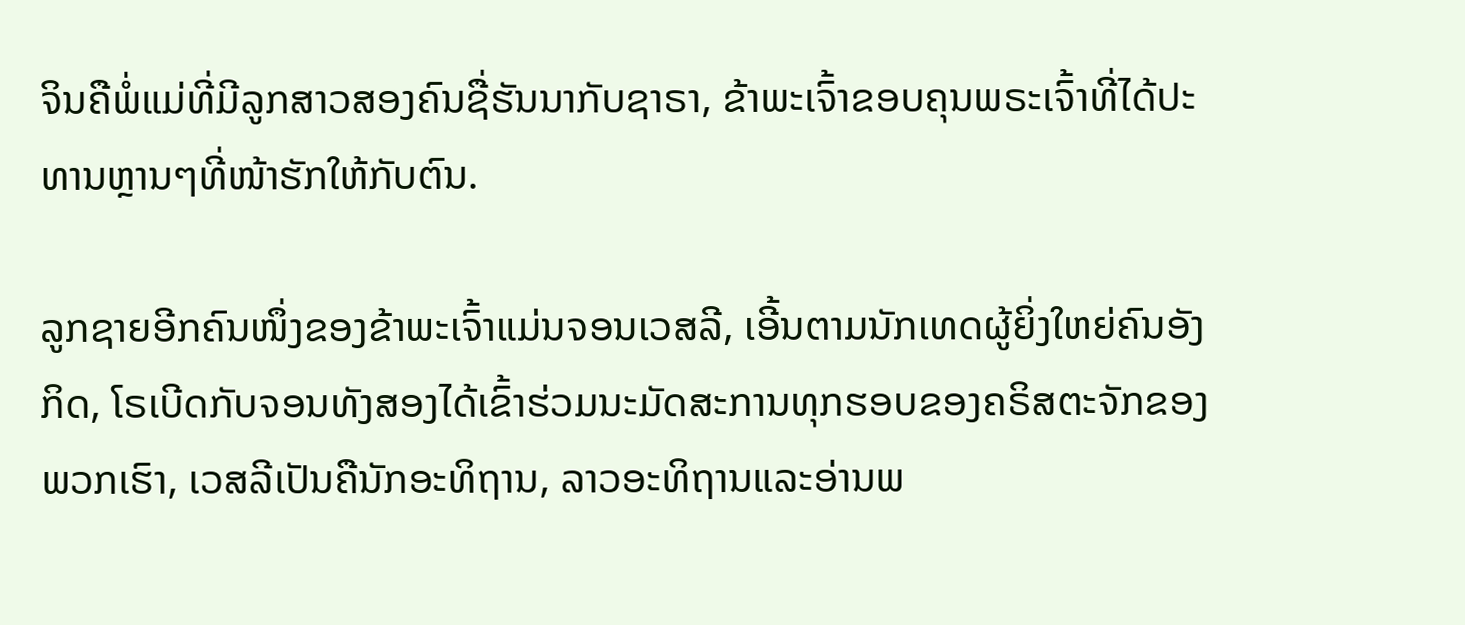ຈິນຄືພໍ່ແມ່ທີ່ມີລູກສາວສອງຄົນຊື່ຮັນນາກັບຊາຣາ, ຂ້າພະເຈົ້າຂອບຄຸນພຣະເຈົ້າທີ່ໄດ້ປະທານຫຼານໆທີ່ໜ້າຮັກໃຫ້ກັບຕົນ.

ລູກຊາຍອີກຄົນໜຶ່ງຂອງຂ້າພະເຈົ້າແມ່ນຈອນເວສລີ, ເອີ້ນຕາມນັກເທດຜູ້ຍິ່ງໃຫຍ່ຄົນອັງກິດ, ໂຣເບີດກັບຈອນທັງສອງໄດ້ເຂົ້າຮ່ວມນະມັດສະການທຸກຮອບຂອງຄຣິສຕະຈັກຂອງພວກເຮົາ, ເວສລີເປັນຄືນັກອະທິຖານ, ລາວອະທິຖານແລະອ່ານພ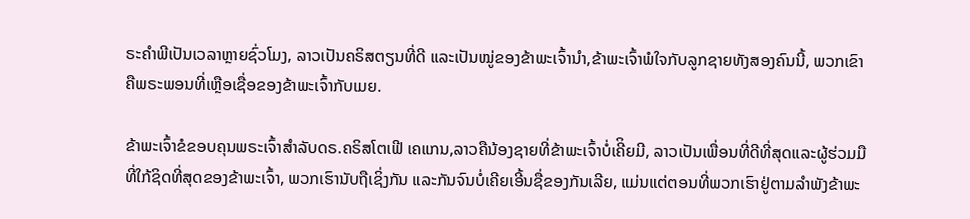ຣະຄໍາພີເປັນເວລາຫຼາຍຊົ່ວໂມງ, ລາວເປັນຄຣິສຕຽນທີ່ດີ ແລະເປັນໝູ່ຂອງຂ້າພະເຈົ້ານໍາ,ຂ້າພະເຈົ້າພໍໃຈກັບລູກຊາຍທັງສອງຄົນນີ້, ພວກເຂົາຄືພຣະພອນທີ່ເຫຼືອເຊື່ອຂອງຂ້າພະເຈົ້າກັບເມຍ.

ຂ້າພະເຈົ້າຂໍຂອບຄຸນພຣະເຈົ້າສໍາລັບດຣ.ຄຣິສໂຕເຟີ ເຄແກນ,ລາວຄືນ້ອງຊາຍທີ່ຂ້າພະເຈົ້າບໍ່ເຄີິຍມີ, ລາວເປັນເພື່ອນທີ່ດີທີ່ສຸດແລະຜູ້ຮ່ວມມືທີ່ໃກ້ຊິດທີ່ສຸດຂອງຂ້າພະເຈົ້າ, ພວກເຮົານັບຖືເຊິ່ງກັນ ແລະກັນຈົນບໍ່ເຄີຍເອີ້ນຊື່ຂອງກັນເລີຍ, ແມ່ນແຕ່ຕອນທີ່ພວກເຮົາຢູ່ຕາມລໍາພັງຂ້າພະ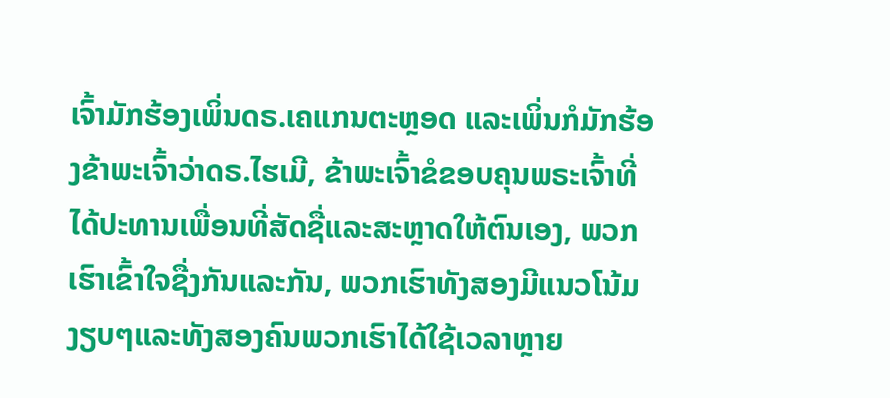ເຈົ້າມັກຮ້ອງເພິ່ນດຣ.ເຄແກນຕະຫຼອດ ແລະເພິ່ນກໍມັກຮ້ອງຂ້າພະເຈົ້າວ່າດຣ.ໄຮເມີ, ຂ້າພະເຈົ້າຂໍຂອບຄຸນພຣະເຈົ້າທີ່ໄດ້ປະທານເພື່ອນທີ່ສັດຊື່ແລະສະຫຼາດໃຫ້ຕົນເອງ, ພວກເຮົາເຂົ້າໃຈຊື່ງກັນແລະກັນ, ພວກເຮົາທັງສອງມີແນວໂນ້ມງຽບໆແລະທັງສອງຄົນພວກເຮົາໄດ້ໃຊ້ເວລາຫຼາຍ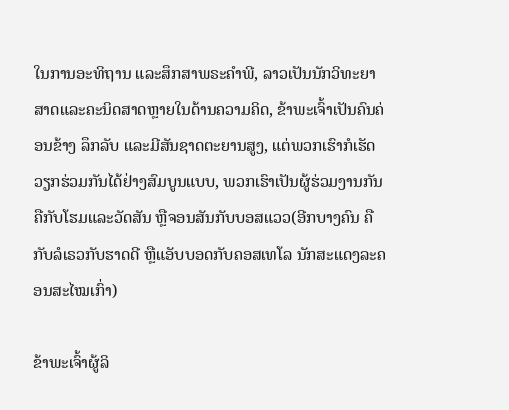ໃນການອະທິຖານ ແລະສຶກສາພຣະຄໍາພີ, ລາວເປັນນັກວິທະຍາສາດແລະຄະນິດສາດຫຼາຍໃນດ້ານຄວາມຄິດ, ຂ້າພະເຈົ້າເປັນຄົນຄ່ອນຂ້າງ ລຶກລັບ ແລະມີສັນຊາດຕະຍານສູງ, ແຕ່ພວກເຮົາກໍເຮັດວຽກຮ່ວມກັນໄດ້ຢ່າງສົມບູນແບບ, ພວກເຮົາເປັນຜູ້ຮ່ວມງານກັນຄືກັບໂຮມແລະວັດສັນ ຫຼືຈອນສັນກັບບອສແວວ(ອີກບາງຄົນ ຄືກັບລໍເຣວກັບຮາດດີ ຫຼືແອັບບອດກັບຄອສເທໂລ ນັກສະແດງລະຄອນສະໄໝເກົ່າ)

ຂ້າພະເຈົ້າຜູ້ລິ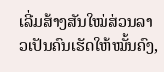ເລີ່ມສ້າງສັນໃໝ່ສ່ວນລາວເປັນຄົນເຮັດໃຫ້ໝັ້ນຄົງ,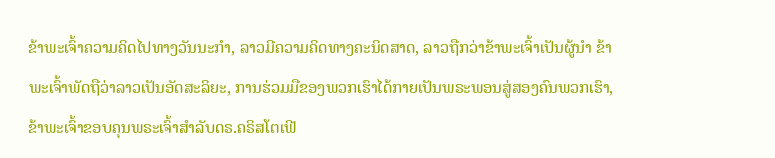ຂ້າພະເຈົ້າຄວາມຄິດໄປທາງວັນນະກໍາ, ລາວມີຄວາມຄິດທາງຄະນິດສາດ, ລາວຖືກວ່າຂ້າພະເຈົ້າເປັນຜູ້ນໍາ ຂ້າພະເຈົ້າພັດຖືວ່າລາວເປັນອັດສະລິຍະ, ການຮ່ວມມືຂອງພວກເຮົາໄດ້ກາຍເປັນພຣະພອນສູ່ສອງຄົນພວກເຮົາ,ຂ້າພະເຈົ້າຂອບຄຸນພຣະເຈົ້າສໍາລັບດຣ.ຄຣິສໂຕເຟີ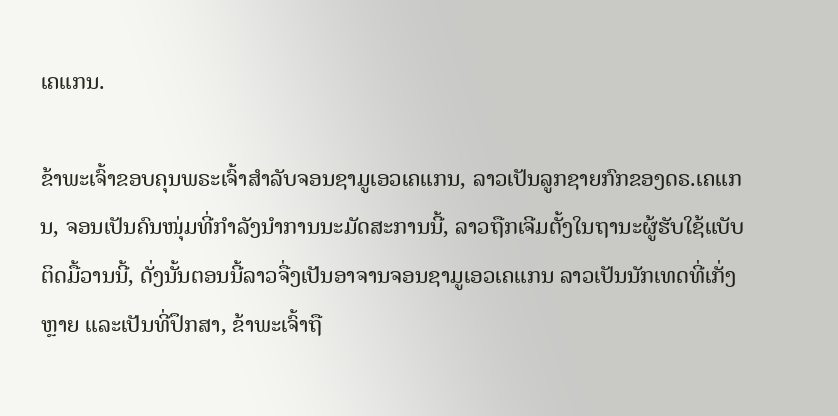ເຄແກນ.

ຂ້າພະເຈົ້າຂອບຄຸນພຣະເຈົ້າສໍາລັບຈອນຊາມູເອວເຄແກນ, ລາວເປັນລູກຊາຍກົກຂອງດຣ.ເຄແກນ, ຈອນເປັນຄົນໜຸ່ມທີ່ກໍາລັງນໍາການນະມັດສະການນີ້, ລາວຖືກເຈີມຕັ້ງໃນຖານະຜູ້ຮັບໃຊ້ແບັບຕິດມື້ວານນີ້, ດັ່ງນັ້ນຕອນນີ້ລາວຈື່ງເປັນອາຈານຈອນຊາມູເອວເຄແກນ ລາວເປັນນັກເທດທີ່ເກັ່ງຫຼາຍ ແລະເປັນທີ່ປຶກສາ, ຂ້າພະເຈົ້າຖື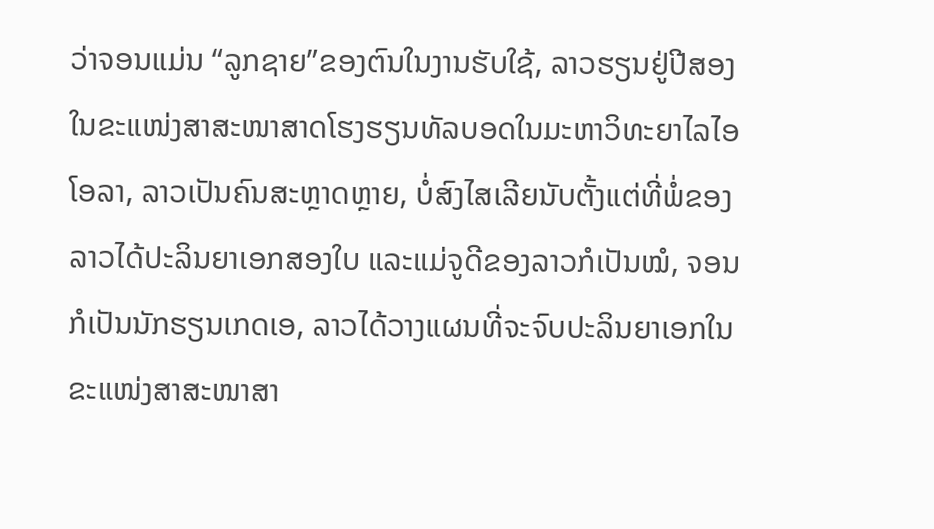ວ່າຈອນແມ່ນ “ລູກຊາຍ”ຂອງຕົນໃນງານຮັບໃຊ້, ລາວຮຽນຢູ່ປີສອງໃນຂະແໜ່ງສາສະໜາສາດໂຮງຮຽນທັລບອດໃນມະຫາວິທະຍາໄລໄອໂອລາ, ລາວເປັນຄົນສະຫຼາດຫຼາຍ, ບໍ່ສົງໄສເລີຍນັບຕັ້ງແຕ່ທີ່ພໍ່ຂອງລາວໄດ້ປະລິນຍາເອກສອງໃບ ແລະແມ່ຈູດີຂອງລາວກໍເປັນໝໍ, ຈອນກໍເປັນນັກຮຽນເກດເອ, ລາວໄດ້ວາງແຜນທີ່ຈະຈົບປະລິນຍາເອກໃນຂະແໜ່ງສາສະໜາສາ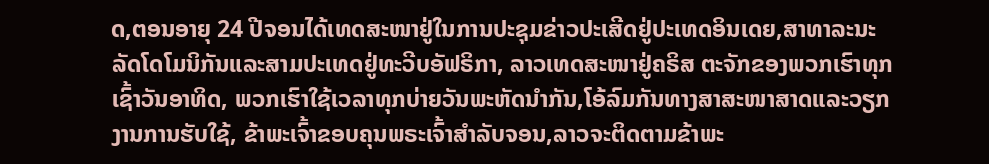ດ,ຕອນອາຍຸ 24 ປີຈອນໄດ້ເທດສະໜາຢູ່ໃນການປະຊຸມຂ່າວປະເສີດຢູ່ປະເທດອິນເດຍ,ສາທາລະນະລັດໂດໂມນິກັນແລະສາມປະເທດຢູ່ທະວີບອັຟຣິກາ, ລາວເທດສະໜາຢູ່ຄຣິສ ຕະຈັກຂອງພວກເຮົາທຸກເຊົ້າວັນອາທິດ, ພວກເຮົາໃຊ້ເວລາທຸກບ່າຍວັນພະຫັດນໍາກັນ,ໂອ້ລົມກັນທາງສາສະໜາສາດແລະວຽກງານການຮັບໃຊ້, ຂ້າພະເຈົ້າຂອບຄຸນພຣະເຈົ້າສໍາລັບຈອນ,ລາວຈະຕິດຕາມຂ້າພະ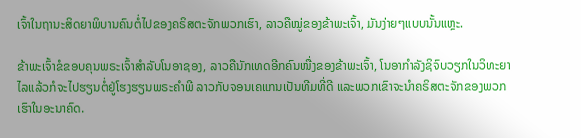ເຈົ້າໃນຖານະສິດຍາພິບານຄົນຕໍ່ໄປຂອງຄຣິສຕະຈັກພວກເຮົາ, ລາວຄືໝູ່ຂອງຂ້າພະເຈົ້າ, ມັນງ່າຍໆແບບນັ້ນແຫຼະ.

ຂ້າພະເຈົ້າຂໍຂອບຄຸນພຣະເຈົ້າສໍາລັບໂນອາຊອງ, ລາວຄືນັກເທດອີກຄົນໜື່ງຂອງຂ້າພະເຈົ້າ, ໂນອາກໍາລັງຊິຈົບວຽກໃນວິທະຍາໄລແລ້ວກໍຈະໄປຮຽນຕໍ່ຢູ່ໂຮງຮຽນພຣະຄໍາພີ ລາວກັບຈອນເຄແກນເປັນທີມທີ່ດີ ແລະພວກເຂົາຈະນໍາຄຣິສຕະຈັກຂອງພວກເຮົາໃນອະນາຄົດ.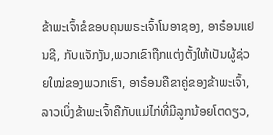ຂ້າພະເຈົ້າຂໍຂອບຄຸນພຣະເຈົ້າໂນອາຊອງ, ອາຣ໋ອນແຢນຊີ, ກັບແຈັກງັນ,ພວກເຂົາຖືກແຕ່ງຕັ້ງໃຫ້ເປັນຜູ້ຊ່ວຍໃໝ່ຂອງພວກເຮົາ, ອາຣ໋ອນຄືຂາຄູ່ຂອງຂ້າພະເຈົ້າ, ລາວເບິ່ງຂ້າພະເຈົ້າຄືກັບແມ່ໄກ່ທີ່ມີລູກນ້ອຍໂຕດຽວ,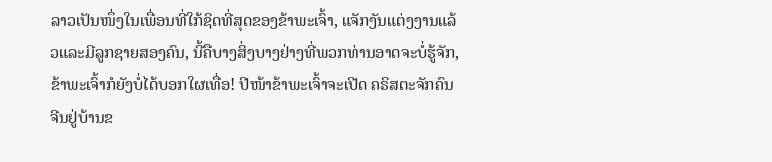ລາວເປັນໜຶ່ງໃນເພື່ອນທີ່ໃກ້ຊິດທີ່ສຸດຂອງຂ້າພະເຈົ້າ, ແຈັກງັນແຕ່ງງານແລ້ວແລະມີລູກຊາຍສອງຄົນ, ນີ້ຄືບາງສິ່ງບາງຢ່າງທີ່ພວກທ່ານອາດຈະບໍ່ຮູ້ຈັກ, ຂ້າພະເຈົ້າກໍຍັງບໍ່ໄດ້ບອກໃຜເທື່ອ! ປີໜ້າຂ້າພະເຈົ້າຈະເປີດ ຄຣິສຕະຈັກຄົນຈີນຢູ່ບ້ານຂ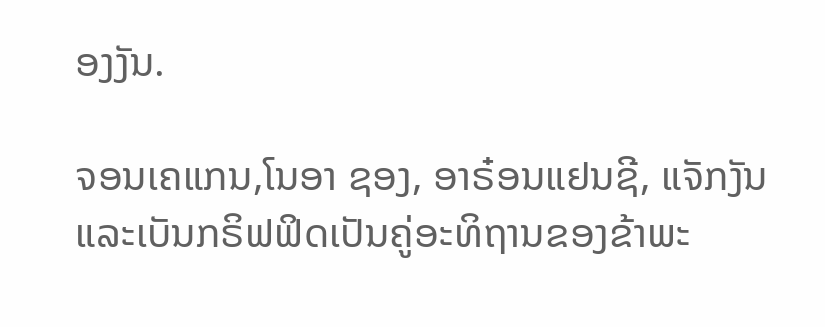ອງງັນ.

ຈອນເຄແກນ,ໂນອາ ຊອງ, ອາຣ໋ອນແຢນຊີ, ແຈັກງັນແລະເບັນກຣິຟຟິດເປັນຄູ່ອະທິຖານຂອງຂ້າພະ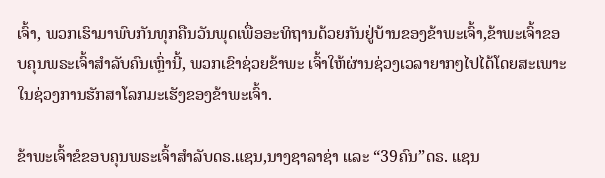ເຈົ້າ, ພວກເຮົາມາພົບກັນທຸກຄືນວັນພຸດເພື່ອອະທິຖານດ້ວຍກັນຢູ່ບ້ານຂອງຂ້າພະເຈົ້າ,ຂ້າພະເຈົ້າຂອບຄຸນພຣະເຈົ້າສໍາລັບຄົນເຫຼົ່ານີ້, ພວກເຂົາຊ່ວຍຂ້າພະ ເຈົ້າໃຫ້ຜ່ານຊ່ວງເວລາຍາກໆໄປໄດ້ໂດຍສະເພາະໃນຊ່ວງການຮັກສາໂລກມະເຮັງຂອງຂ້າພະເຈົ້າ.

ຂ້າພະເຈົ້າຂໍຂອບຄຸນພຣະເຈົ້າສໍາລັບດຣ.ແຊນ,ນາງຊາລາຊ່າ ແລະ “39ຄົນ”ດຣ. ແຊນ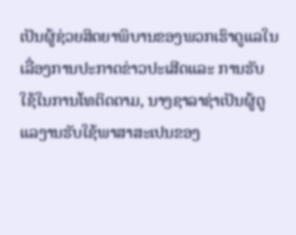ເປັນຜູ້ຊ່ວຍສິດຍາພິບານຂອງພວກເຮົາດູແລໃນເລື່ອງການປະກາດຂ່າວປະເສີດແລະ ການຮັບໃຊ້ໃນການໂທຕິດຕາມ, ນາງຊາລາຊ່າເປັນຜູ້ດູແລງານຮັບໃຊ້ພາສາສະເປນຂອງ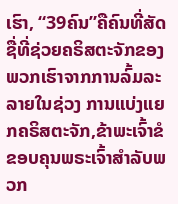ເຮົາ, “39ຄົນ”ຄືຄົນທີ່ສັດຊື່ທີ່ຊ່ວຍຄຣິສຕະຈັກຂອງພວກເຮົາຈາກການລົ້ມລະລາຍໃນຊ່ວງ ການແບ່ງແຍກຄຣິສຕະຈັກ,ຂ້າພະເຈົ້າຂໍຂອບຄຸນພຣະເຈົ້າສໍາລັບພວກ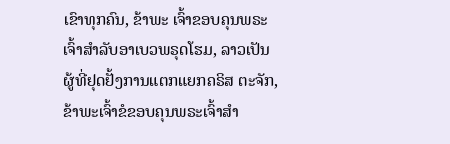ເຂົາທຸກຄົນ, ຂ້າພະ ເຈົ້າຂອບຄຸນພຣະເຈົ້າສໍາລັບອາເບວພຣຸດໂຮມ, ລາວເປັນຜູ້ທີ່ຢຸດຢັ້ງການແຕກແຍກຄຣິສ ຕະຈັກ,ຂ້າພະເຈົ້າຂໍຂອບຄຸນພຣະເຈົ້າສໍາ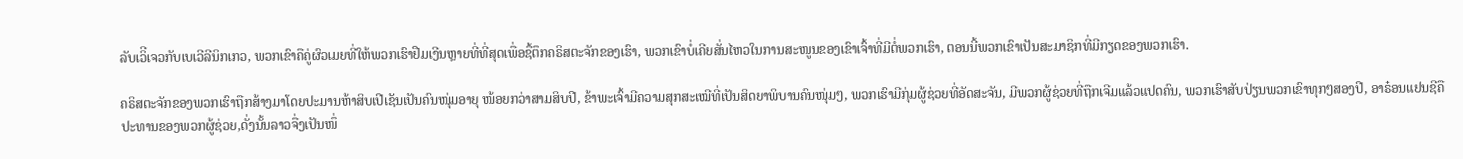ລັບເວິີເຈວກັບເບເວີລີນິກເກວ, ພວກເຂົາຄືຄູ່ຜົວເມຍທີ່ໃຫ້ພວກເຮົາຢືມເງີນຫຼາຍທີ່ທີ່ສຸດເພື່ອຊື້ຕຶກຄຣິສຕະຈັກຂອງເຮົາ, ພວກເຂົາບໍ່ເຄີຍສັ່ນໄຫວໃນການສະໜູນຂອງເຂົາເຈົ້າທີ່ມີຕໍ່ພວກເຮົາ, ຕອນນີ້ພວກເຂົາເປັນສະມາຊິກທີ່ມີກຽດຂອງພວກເຮົາ.

ຄຣິສຕະຈັກຂອງພວກເຮົາຖືກສ້າງມາໂດຍປະມານຫ້າສິບເປີເຊັນເປັນຄົນໜຸ່ມອາຍຸ ໜ້ອຍກວ່າສາມສິບປີ, ຂ້າພະເຈົ້າມີຄວາມສຸກສະເໝີທີ່ເປັນສິດຍາພິບານຄົນໜຸ່ມໆ, ພວກເຮົາມີກຸ່ມຜູ້ຊ່ວຍທີ່ອັດສະຈັນ, ມີພວກຜູ້ຊ່ວຍທີ່ຖືກເຈີມແລ້ວແປດຄົນ, ພວກເຮົາສັບປ່ຽນພວກເຂົາທຸກໆສອງປີ, ອາຣ໋ອນແຢນຊີຄືປະທານຂອງພວກຜູ້ຊ່ວຍ,ດັ່ງນັ້ນລາວຈື່ງເປັນໜຶ່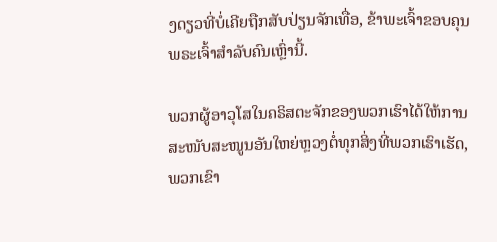ງດຽວທີ່ບໍ່ເຄີຍຖືກສັບປ່ຽນຈັກເທື່ອ, ຂ້າພະເຈົ້າຂອບຄຸນພຣະເຈົ້າສໍາລັບຄົນເຫຼົ່ານີ້.

ພວກຜູ້ອາວຸໂສໃນຄຣິສຕະຈັກຂອງພວກເຮົາໄດ້ໃຫ້ການສະໜັບສະໜູນອັນໃຫຍ່ຫຼວງຕໍ່ທຸກສິ່ງທີ່ພວກເຮົາເຮັດ,ພວກເຂົາ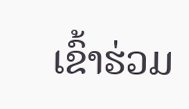ເຂົ້າຮ່ວມ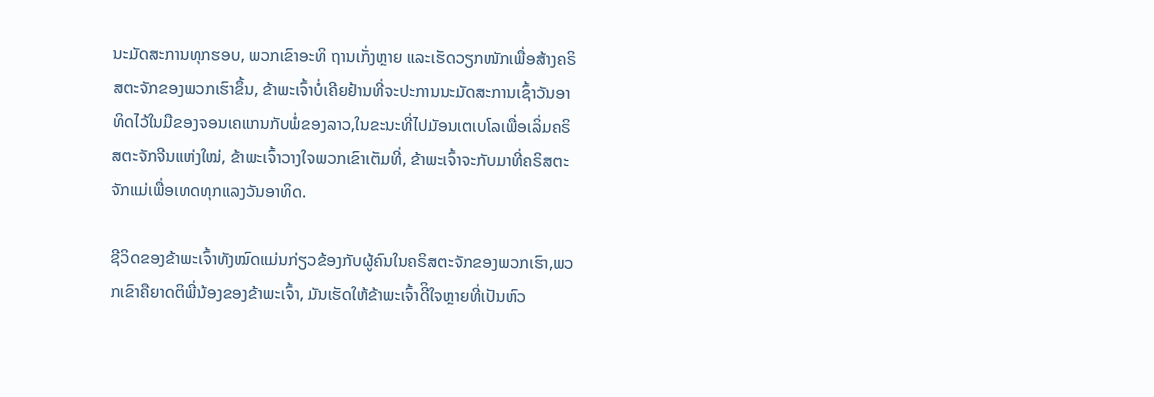ນະມັດສະການທຸກຮອບ, ພວກເຂົາອະທິ ຖານເກັ່ງຫຼາຍ ແລະເຮັດວຽກໜັກເພື່ອສ້າງຄຣິສຕະຈັກຂອງພວກເຮົາຂຶ້ນ, ຂ້າພະເຈົ້າບໍ່ເຄີຍຢ້ານທີ່ຈະປະການນະມັດສະການເຊົ້າວັນອາທິດໄວ້ໃນມືຂອງຈອນເຄແກນກັບພໍ່ຂອງລາວ,ໃນຂະນະທີ່ໄປມັອນເຕເບໂລເພື່ອເລິ່ມຄຣິສຕະຈັກຈີນແຫ່ງໃໝ່, ຂ້າພະເຈົ້າວາງໃຈພວກເຂົາເຕັມທີ່, ຂ້າພະເຈົ້າຈະກັບມາທີ່ຄຣິສຕະຈັກແມ່ເພື່ອເທດທຸກແລງວັນອາທິດ.

ຊີວິດຂອງຂ້າພະເຈົ້າທັງໝົດແມ່ນກ່ຽວຂ້ອງກັບຜູ້ຄົນໃນຄຣິສຕະຈັກຂອງພວກເຮົາ,ພວກເຂົາຄືຍາດຕິພີ່ນ້ອງຂອງຂ້າພະເຈົ້າ, ມັນເຮັດໃຫ້ຂ້າພະເຈົ້າດີິໃຈຫຼາຍທີ່ເປັນຫົວ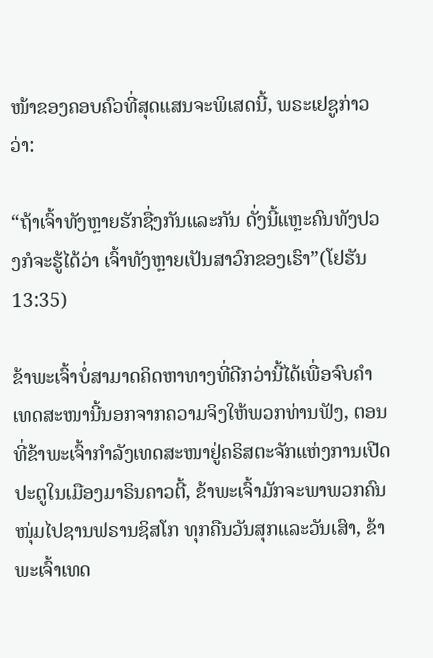ໜ້າຂອງຄອບຄົວທີ່ສຸດແສນຈະພິເສດນີ້, ພຣະເຢຊູກ່າວວ່າ:

“ຖ້າເຈົ້າທັງຫຼາຍຮັກຊື່ງກັນແລະກັນ ດັ່ງນີ້ແຫຼະຄົນທັງປວງກໍຈະຮູ້ໄດ້ວ່າ ເຈົ້າທັງຫຼາຍເປັນສາວົກຂອງເຮົາ”(ໂຢຮັນ 13:35)

ຂ້າພະເຈົ້າບໍ່ສາມາດຄິດຫາທາງທີ່ດີກວ່ານີ້ໄດ້ເພື່ອຈົບຄໍາເທດສະໜານີ້ນອກຈາກຄວາມຈິງໃຫ້ພວກທ່ານຟັງ, ຕອນທີ່ຂ້າພະເຈົ້າກໍາລັງເທດສະໜາຢູ່ຄຣິສຕະຈັກແຫ່ງການເປີດປະຕູໃນເມືອງມາຣິນຄາວຕີ້, ຂ້າພະເຈົ້າມັກຈະພາພວກຄົນໜຸ່ມໄປຊານຟຣານຊິສໂກ ທຸກຄືນວັນສຸກແລະວັນເສົາ, ຂ້າພະເຈົ້າເທດ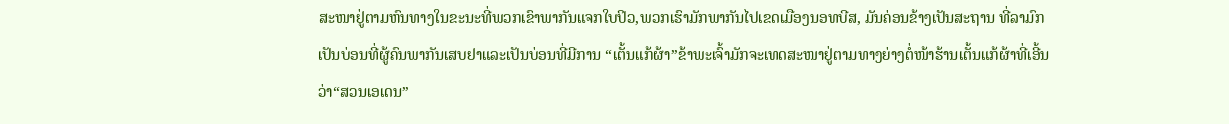ສະໜາຢູ່ຕາມຫົນທາງໃນຂະນະທີ່ພວກເຂົາພາກັນແຈກໃບປິວ,ພວກເຮົາມັກພາກັນໄປເຂດເມືອງນອທບີສ, ມັນຄ່ອນຂ້າງເປັນສະຖານ ທີ່ລາມົກເປັນບ່ອນທີ່ຜູ້ຄົນພາກັນເສບຢາແລະເປັນບ່ອນທີ່ມີການ “ເຕັ້ນແກ້ຜ້າ”ຂ້າພະເຈົ້າມັກຈະເທດສະໜາຢູ່ຕາມທາງຍ່າງຕໍ່ໜ້າຮ້ານເຕັ້ນແກ້ຜ້າທີ່ເອີ້ນວ່າ“ສວນເອເດນ”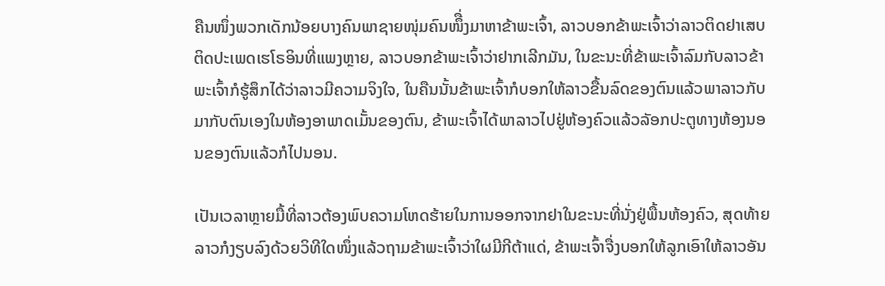ຄືນໜຶ່ງພວກເດັກນ້ອຍບາງຄົນພາຊາຍໜຸ່ມຄົນໜຶື່ງມາຫາຂ້າພະເຈົ້າ, ລາວບອກຂ້າພະເຈົ້າວ່າລາວຕິດຢາເສບຕິດປະເພດເຮໂຣອິນທີ່ແພງຫຼາຍ, ລາວບອກຂ້າພະເຈົ້າວ່າຢາກເລີກມັນ, ໃນຂະນະທີ່ຂ້າພະເຈົ້າລົມກັບລາວຂ້າພະເຈົ້າກໍຮູ້ສຶກໄດ້ວ່າລາວມີຄວາມຈິງໃຈ, ໃນຄືນນັ້ນຂ້າພະເຈົ້າກໍບອກໃຫ້ລາວຂື້ນລົດຂອງຕົນແລ້ວພາລາວກັບມາກັບຕົນເອງໃນຫ້ອງອາພາດເມັ້ນຂອງຕົນ, ຂ້າພະເຈົ້າໄດ້ພາລາວໄປຢູ່ຫ້ອງຄົວແລ້ວລັອກປະຕູທາງຫ້ອງນອນຂອງຕົນແລ້ວກໍໄປນອນ.

ເປັນເວລາຫຼາຍມື້ທີ່ລາວຕ້ອງພົບຄວາມໂຫດຮ້າຍໃນການອອກຈາກຢາໃນຂະນະທີ່ນັ່ງຢູ່ພື້ນຫ້ອງຄົວ, ສຸດທ້າຍລາວກໍງຽບລົງດ້ວຍວິທີໃດໜຶ່ງແລ້ວຖາມຂ້າພະເຈົ້າວ່າໃຜມີກີຕ້າແດ່, ຂ້າພະເຈົ້າຈື່ງບອກໃຫ້ລູກເອົາໃຫ້ລາວອັນ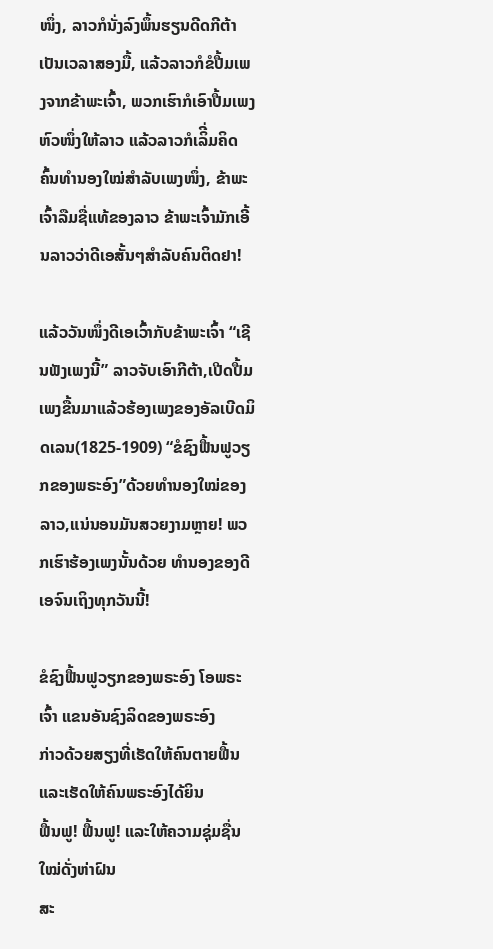ໜຶ່ງ, ລາວກໍນັ່ງລົງພຶ້ນຮຽນດີດກີຕ້າເປັນເວລາສອງມື້, ແລ້ວລາວກໍຂໍປື້ມເພງຈາກຂ້າພະເຈົ້າ, ພວກເຮົາກໍເອົາປື້ມເພງຫົວໜຶ່ງໃຫ້ລາວ ແລ້ວລາວກໍເລິີ່ມຄິດຄົ້ນທໍານອງໃໝ່ສໍາລັບເພງໜຶ່ງ, ຂ້າພະເຈົ້າລືມຊື່ແທ້ຂອງລາວ ຂ້າພະເຈົ້າມັກເອີ້ນລາວວ່າດີເອສັ້ນໆສໍາລັບຄົນຕິດຢາ!

ແລ້ວວັນໜຶ່ງດີເອເວົ້າກັບຂ້າພະເຈົ້າ “ເຊີນຟັງເພງນີ້” ລາວຈັບເອົາກີຕ້າ,ເປີດປື້ມເພງຂື້ນມາແລ້ວຮ້ອງເພງຂອງອັລເບີດມິດເລນ(1825-1909) “ຂໍຊົງຟື້ນຟູວຽກຂອງພຣະອົງ”ດ້ວຍທໍານອງໃໝ່ຂອງລາວ,ແນ່ນອນມັນສວຍງາມຫຼາຍ! ພວກເຮົາຮ້ອງເພງນັ້ນດ້ວຍ ທໍານອງຂອງດີເອຈົນເຖິງທຸກວັນນີ້!

ຂໍຊົງຟື້ນຟູວຽກຂອງພຣະອົງ ໂອພຣະເຈົ້າ ແຂນອັນຊົງລິດຂອງພຣະອົງ
ກ່າວດ້ວຍສຽງທີ່ເຮັດໃຫ້ຄົນຕາຍຟື້ນແລະເຮັດໃຫ້ຄົນພຣະອົງໄດ້ຍິນ
ຟື້ນຟູ! ຟື້ນຟູ! ແລະໃຫ້ຄວາມຊຸ່ມຊື່ນໃໝ່ດັ່ງຫ່າຝົນ
ສະ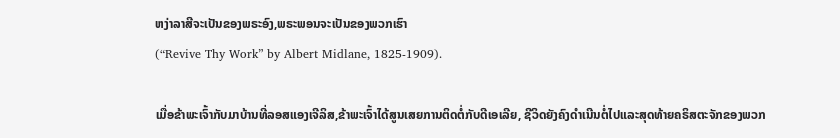ຫງ່າລາສີຈະເປັນຂອງພຣະອົງ,ພຣະພອນຈະເປັນຂອງພວກເຮົາ
(“Revive Thy Work” by Albert Midlane, 1825-1909).

ເມື່ອຂ້າພະເຈົ້າກັບມາບ້ານທີ່ລອສແອງເຈີລິສ,ຂ້າພະເຈົ້າໄດ້ສູນເສຍການຕິດຕໍ່ກັບດີເອເລີຍ, ຊີວິດຍັງຄົງດໍາເນີນຕໍ່ໄປແລະສຸດທ້າຍຄຣິສຕະຈັກຂອງພວກ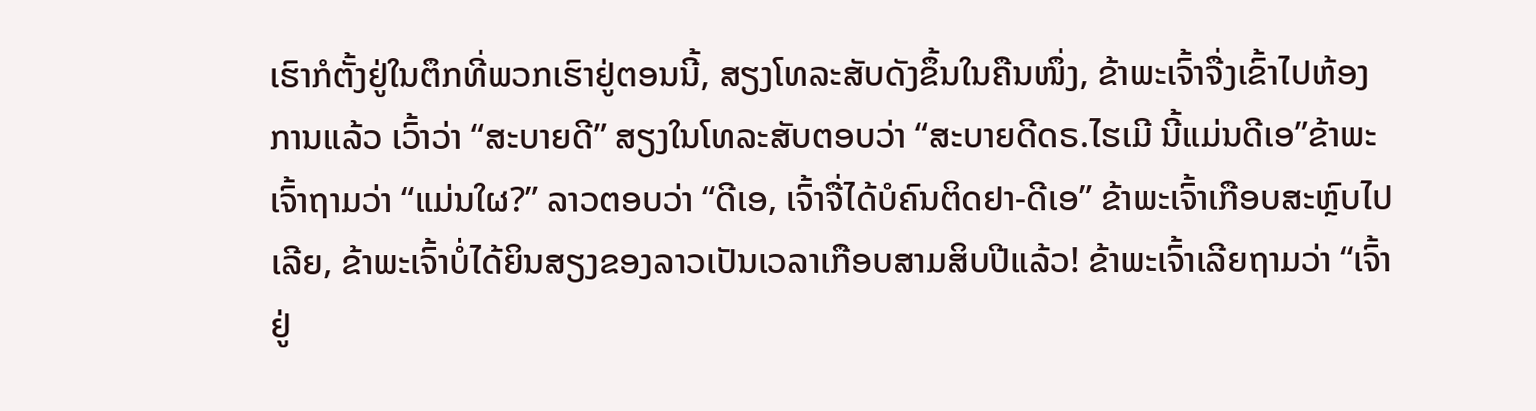ເຮົາກໍຕັ້ງຢູ່ໃນຕຶກທີ່ພວກເຮົາຢູ່ຕອນນີ້, ສຽງໂທລະສັບດັງຂຶ້ນໃນຄືນໜຶ່ງ, ຂ້າພະເຈົ້າຈື່ງເຂົ້າໄປຫ້ອງການແລ້ວ ເວົ້າວ່າ “ສະບາຍດີ” ສຽງໃນໂທລະສັບຕອບວ່າ “ສະບາຍດີດຣ.ໄຮເມີ ນີ້ແມ່ນດີເອ”ຂ້າພະ ເຈົ້າຖາມວ່າ “ແມ່ນໃຜ?” ລາວຕອບວ່າ “ດີເອ, ເຈົ້າຈື່ໄດ້ບໍຄົນຕິດຢາ-ດີເອ” ຂ້າພະເຈົ້າເກືອບສະຫຼົບໄປເລີຍ, ຂ້າພະເຈົ້າບໍ່ໄດ້ຍິນສຽງຂອງລາວເປັນເວລາເກືອບສາມສິບປີແລ້ວ! ຂ້າພະເຈົ້າເລີຍຖາມວ່າ “ເຈົ້າຢູ່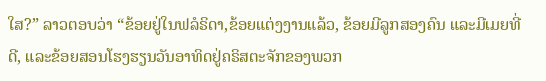ໃສ?” ລາວຕອບວ່າ “ຂ້ອຍຢູ່ໃນຟລໍຣິດາ,ຂ້ອຍແຕ່ງງານແລ້ວ, ຂ້ອຍມີລູກສອງຄົນ ແລະມີເມຍທີ່ດີ, ແລະຂ້ອຍສອນໂຮງຮຽນວັນອາທິດຢູ່ຄຣິສຕະຈັກຂອງພວກ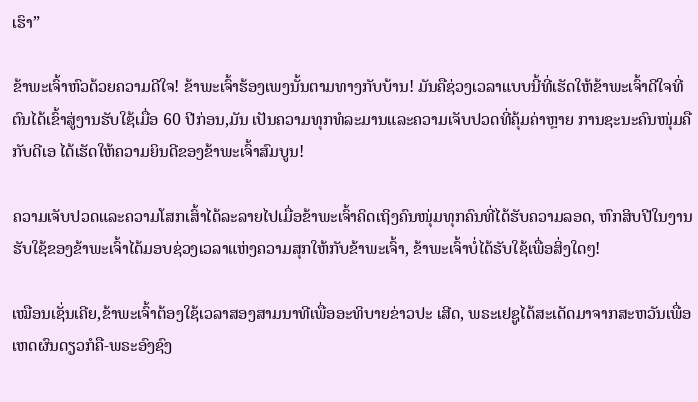ເຮົາ”

ຂ້າພະເຈົ້າຫົວດ້ວຍຄວາມດີໃຈ! ຂ້າພະເຈົ້າຮ້ອງເພງນັ້ນຕາມທາງກັບບ້ານ! ມັນຄືຊ່ວງເວລາແບບນີ້ທີ່ເຮັດໃຫ້ຂ້າພະເຈົ້າດີໃຈທີ່ຕົນໄດ້ເຂົ້າສູ່ງານຮັບໃຊ້ເມື່ອ 60 ປີກ່ອນ,ມັນ ເປັນຄວາມທຸກທໍລະມານແລະຄວາມເຈັບປວດທີ່ຄຸ້ມຄ່າຫຼາຍ ການຊະນະຄົນໜຸ່ມຄືກັບດີເອ ໄດ້ເຮັດໃຫ້ຄວາມຍິນດີຂອງຂ້າພະເຈົ້າສົມບູນ!

ຄວາມເຈັບປວດແລະຄວາມໂສກເສົ້າໄດ້ລະລາຍໄປເມື່ອຂ້າພະເຈົ້າຄິດເຖິງຄົນໜຸ່ມທຸກຄົນທີ່ໄດ້ຮັບຄວາມລອດ, ຫົກສິບປີໃນງານຮັບໃຊ້ຂອງຂ້າພະເຈົ້າໄດ້ມອບຊ່ວງເວລາແຫ່ງຄວາມສຸກໃຫ້ກັບຂ້າພະເຈົ້າ, ຂ້າພະເຈົ້າບໍ່ໄດ້ຮັບໃຊ້ເພື່ອສິ່ງໃດໆ!

ເໝືອນເຊັ່ນເຄີຍ,ຂ້າພະເຈົ້າຕ້ອງໃຊ້ເວລາສອງສາມນາທີເພື່ອອະທິບາຍຂ່າວປະ ເສີດ, ພຣະເຢຊູໄດ້ສະເດັດມາຈາກສະຫວັນເພື່ອເຫດຜົນດຽວກໍຄື-ພຣະອົງຊົງ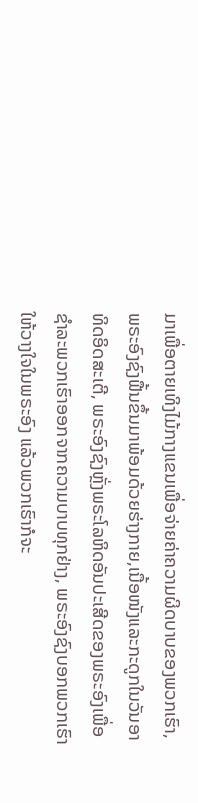ມາເພື່ອຕາຍເທິງໄມ້ກາງແຂນເພື່ອຈ່າຍຄ່າຄວາມຜິດບາບຂອງພວກເຮົາ, ພຣະອົງຊົງຟື້ນຂຶ້ນມາພ້ອມດ້ວຍຮ່າງກາຍ,ເນື້ອໜັງແລະກະດູກໃນວັນອາທິດອິດສະເຕີ, ພຣະອົງຊົງຫຼັ່ງພຣະໂລຫິດອັນປະເສີດຂອງພຣະອົງເພື່ອຊໍາລະພວກເຮົາອອກຈາກຄວາມບາບທຸກຢ່າງ, ພຣະອົງຊົງບອກພວກເຮົາໃຫ້ວາງໃຈໃນພຣະອົງ ແລ້ວພວກເຮົາກໍຈະ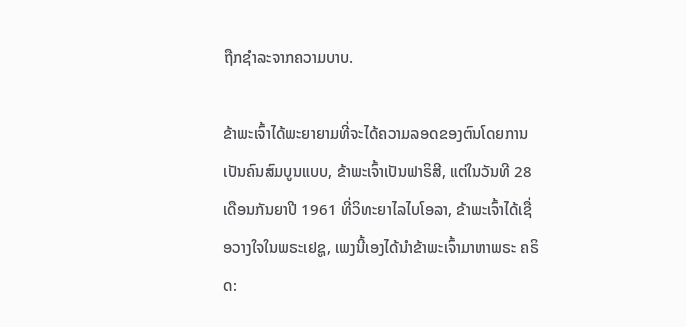ຖືກຊໍາລະຈາກຄວາມບາບ.

ຂ້າພະເຈົ້າໄດ້ພະຍາຍາມທີ່ຈະໄດ້ຄວາມລອດຂອງຕົນໂດຍການເປັນຄົນສົມບູນແບບ, ຂ້າພະເຈົ້າເປັນຟາຣິສີ, ແຕ່ໃນວັນທີ 28 ເດືອນກັນຍາປີ 1961 ທີ່ວິທະຍາໄລໄບໂອລາ, ຂ້າພະເຈົ້າໄດ້ເຊື່ອວາງໃຈໃນພຣະເຢຊູ, ເພງນີ້ເອງໄດ້ນໍາຂ້າພະເຈົ້າມາຫາພຣະ ຄຣິດ: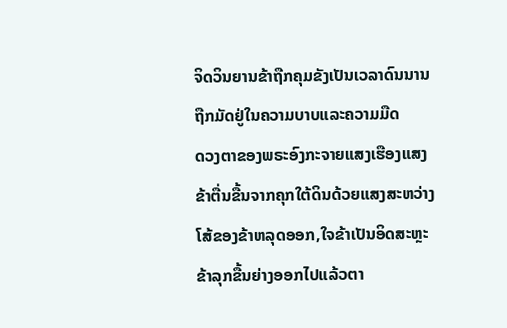ຈິດວິນຍານຂ້າຖືກຄຸມຂັງເປັນເວລາດົນນານ
ຖືກມັດຢູ່ໃນຄວາມບາບແລະຄວາມມືດ
ດວງຕາຂອງພຣະອົງກະຈາຍແສງເຮືອງແສງ
ຂ້າຕື່ນຂື້ນຈາກຄຸກໃຕ້ດິນດ້ວຍແສງສະຫວ່າງ
ໂສ້ຂອງຂ້າຫລຸດອອກ,ໃຈຂ້າເປັນອິດສະຫຼະ
ຂ້າລຸກຂື້ນຍ່າງອອກໄປແລ້ວຕາ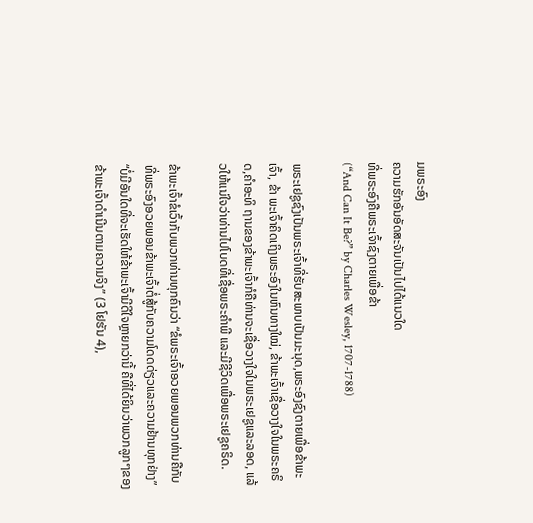ມພຣະອົງ
ຄວາມຮັກອັນອັດສະຈັນເປັນໄປໄດ້ແນວໃດ
ທີ່ພຣະອົງຄືພຣະເຈົ້າຊົງຕາຍເພື່ອຂ້າ
(“And Can It Be?” by Charles Wesley, 1707-1788)

ພຣະເຢຊູຊົງເປັນພຣະເຈົ້າທີ່ຮັບສະພາບເປັນມະນຸດ,ພຣະອົງຊົງຕາຍເພື່ອຂ້າພະເຈົ້າ, ຂ້າ ພະເຈົ້າຄິດເຖິງພຣະອົງໃນຫົນທາງໃໝ່, ຂ້າພະເຈົ້າເຊື່ອວາງໃຈໃນພຣະຄຣິດ,ຄໍາອະທິ ຖານຂອງຂ້າພະເຈົ້າກໍຄືທ່ານຈະເຊື່ອວາງໃຈໃນພຣະເຢຊູແລະລອດ, ແລ້ວໃຫ້ແນ່ໃຈວ່າທ່ານໄປໂບດທີ່ເຊື່ອພຣະຄໍາພີ ແລະມີຊີວິດເພື່ອພຣະເຢຊູຄຣິດ.

ຂ້າພະເຈົ້າຂໍເວົ້າກັບພວກທ່ານທຸກຄົນວ່າ “ຂໍພຣະເຈົ້າອວຍພອນພວກທ່ານຄືກັບທີ່ພຣະອົງອວຍພອນຂ້າພະເຈົ້າຕໍ່ສູ້ກັບຄວາມໂດດດ່ຽວແລະຄວາມຢ້ານທຸກຢ່າງ” “ບໍ່ມີອັນໃດທີ່ຈະເຮັດໃຫ້ຂ້າພະເຈົ້າມີດີໃຈຫຼາຍກວ່ານີ້ ຄືທີ່ໄດ້ຍິນວ່າພວກລູກໆຂອງຂ້າພະເຈົ້າດໍາເນີນຕາມຄວາມຈິງ” (3 ໂຢຮັນ 4),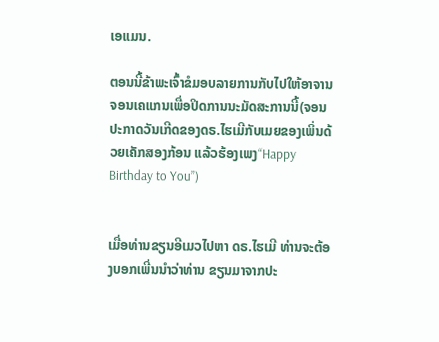ເອແມນ.

ຕອນນີ້ຂ້າພະເຈົ້າຂໍມອບລາຍການກັບໄປໃຫ້ອາຈານຈອນເຄແກນເພື່ອປິດການນະມັດສະການນີ້(ຈອນປະກາດວັນເກີດຂອງດຣ.ໄຮເມີກັບເມຍຂອງເພິ່ນດ້ວຍເຄັກສອງກ້ອນ ແລ້ວຮ້ອງເພງ“Happy Birthday to You”)


ເມື່ອທ່ານຂຽນອີເມວໄປຫາ ດຣ.ໄຮເມີ ທ່ານຈະຕ້ອງບອກເພີ່ນນໍາວ່າທ່ານ ຂຽນມາຈາກປະ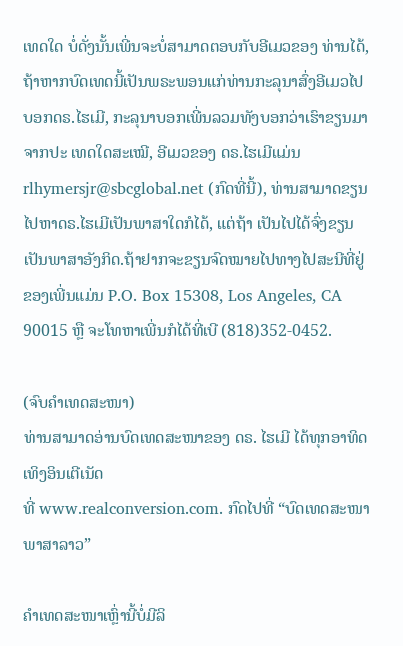ເທດໃດ ບໍ່ດັ່ງນັ້ນເພີ່ນຈະບໍ່ສາມາດຕອບກັບອີເມວຂອງ ທ່ານໄດ້, ຖ້າຫາກບົດເທດນີ້ເປັນພຣະພອນແກ່ທ່ານກະລຸນາສົ່ງອີເມວໄປ ບອກດຣ.ໄຮເມີ, ກະລຸນາບອກເພີ່ນລວມທັງບອກວ່າເຮົາຂຽນມາຈາກປະ ເທດໃດສະເໝີ, ອີເມວຂອງ ດຣ.ໄຮເມີແມ່ນ rlhymersjr@sbcglobal.net (ກົດທີ່ນີ້), ທ່ານສາມາດຂຽນໄປຫາດຣ.ໄຮເມີເປັນພາສາໃດກໍໄດ້, ແຕ່ຖ້າ ເປັນໄປໄດ້ຈົ່ງຂຽນເປັນພາສາອັງກິດ.ຖ້າຢາກຈະຂຽນຈົດໝາຍໄປທາງໄປສະນີທີ່ຢູ່ຂອງເພີ່ນແມ່ນ P.O. Box 15308, Los Angeles, CA 90015 ຫຼື ຈະໂທຫາເພີ່ນກໍໄດ້ທີ່ເບີ (818)352-0452.

(ຈົບຄຳເທດສະໜາ)
ທ່ານສາມາດອ່ານບົດເທດສະໜາຂອງ ດຣ. ໄຮເມີ ໄດ້ທຸກອາທິດເທິງອິນເຕີເນັດ
ທີ່ www.realconversion.com. ກົດໄປທີ່ “ບົດເທດສະໜາ ພາສາລາວ”

ຄໍາເທດສະໜາເຫຼົ່ານີ້ບໍ່ມີລິ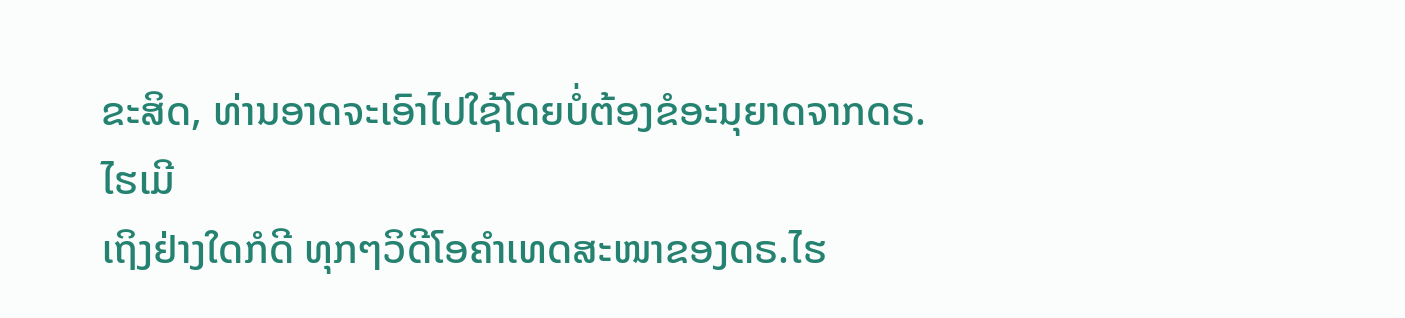ຂະສິດ, ທ່ານອາດຈະເອົາໄປໃຊ້ໂດຍບໍ່ຕ້ອງຂໍອະນຸຍາດຈາກດຣ.ໄຮເມີ
ເຖິງຢ່າງໃດກໍດີ ທຸກໆວິດີໂອຄໍາເທດສະໜາຂອງດຣ.ໄຮ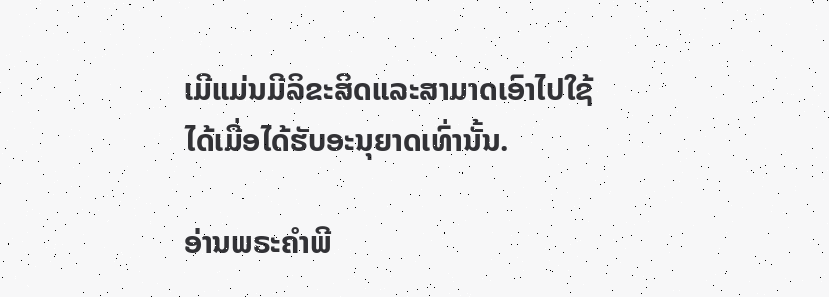ເມີແມ່ນມີລິຂະສິດແລະສາມາດເອົາໄປໃຊ້
ໄດ້ເມື່ອໄດ້ຮັບອະນຸຍາດເທົ່ານັ້ນ.

ອ່ານພຣະຄໍາພີ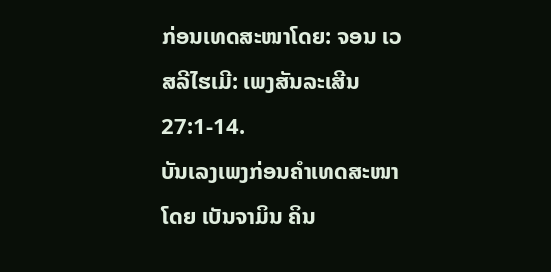ກ່ອນເທດສະໜາໂດຍ: ຈອນ ເວສລີໄຮເມີ: ເພງສັນລະເສີນ 27:1-14.
ບັນເລງເພງກ່ອນຄໍາເທດສະໜາໂດຍ ເບັນຈາມິນ ຄິນ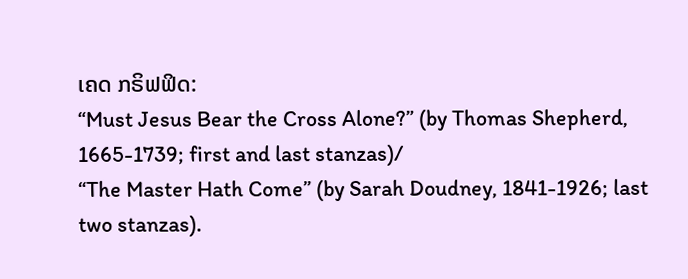ເຄດ ກຣິຟຟິດ:
“Must Jesus Bear the Cross Alone?” (by Thomas Shepherd, 1665-1739; first and last stanzas)/
“The Master Hath Come” (by Sarah Doudney, 1841-1926; last two stanzas).